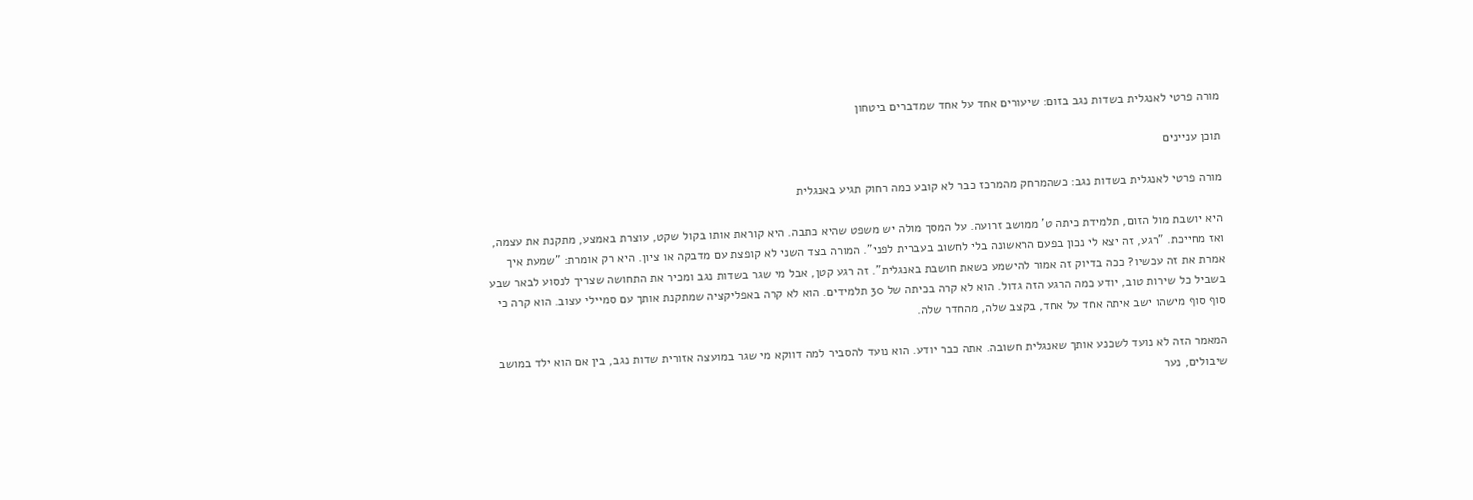מורה פרטי לאנגלית בשדות נגב בזום: שיעורים אחד על אחד שמדברים ביטחון

תוכן עניינים

מורה פרטי לאנגלית בשדות נגב: כשהמרחק מהמרכז כבר לא קובע כמה רחוק תגיע באנגלית

היא יושבת מול הזום, תלמידת כיתה ט' ממושב זרועה. על המסך מולה יש משפט שהיא כתבה. היא קוראת אותו בקול שקט, עוצרת באמצע, מתקנת את עצמה, ואז מחייכת. "רגע, זה יצא לי נכון בפעם הראשונה בלי לחשוב בעברית לפני". המורה בצד השני לא קופצת עם מדבקה או ציון. היא רק אומרת: "שמעת איך אמרת את זה עכשיו? ככה בדיוק זה אמור להישמע כשאת חושבת באנגלית". זה רגע קטן, אבל מי שגר בשדות נגב ומכיר את התחושה שצריך לנסוע לבאר שבע בשביל כל שירות טוב, יודע כמה הרגע הזה גדול. הוא לא קרה בכיתה של 30 תלמידים. הוא לא קרה באפליקציה שמתקנת אותך עם סמיילי עצוב. הוא קרה כי סוף סוף מישהו ישב איתה אחד על אחד, בקצב שלה, מהחדר שלה.

המאמר הזה לא נועד לשכנע אותך שאנגלית חשובה. אתה כבר יודע. הוא נועד להסביר למה דווקא מי שגר במועצה אזורית שדות נגב, בין אם הוא ילד במושב שיבולים, נער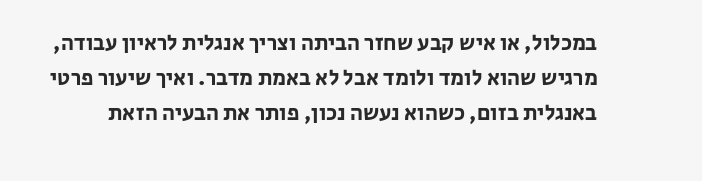במכלול, או איש קבע שחזר הביתה וצריך אנגלית לראיון עבודה, מרגיש שהוא לומד ולומד אבל לא באמת מדבר. ואיך שיעור פרטי באנגלית בזום, כשהוא נעשה נכון, פותר את הבעיה הזאת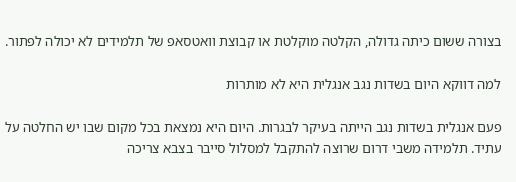בצורה ששום כיתה גדולה, הקלטה מוקלטת או קבוצת וואטסאפ של תלמידים לא יכולה לפתור.

למה דווקא היום בשדות נגב אנגלית היא לא מותרות

פעם אנגלית בשדות נגב הייתה בעיקר לבגרות. היום היא נמצאת בכל מקום שבו יש החלטה על עתיד. תלמידה משבי דרום שרוצה להתקבל למסלול סייבר בצבא צריכה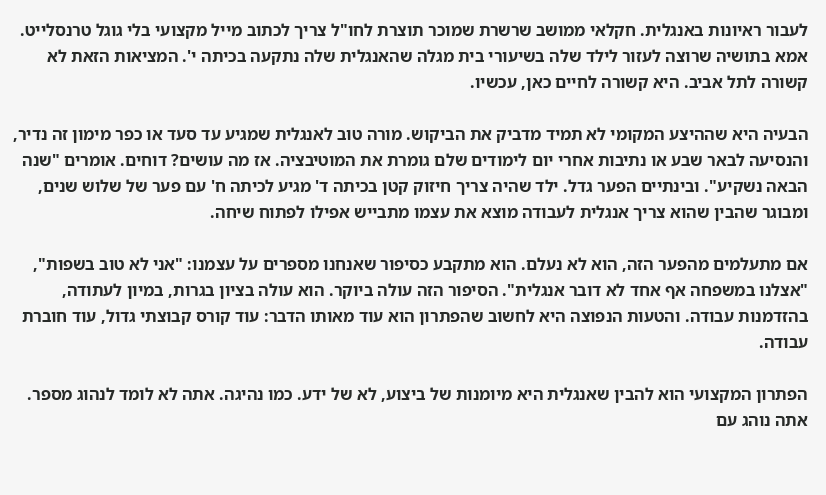לעבור ראיונות באנגלית. חקלאי ממושב שרשרת שמוכר תוצרת לחו"ל צריך לכתוב מייל מקצועי בלי גוגל טרנסלייט. אמא בתושיה שרוצה לעזור לילד שלה בשיעורי בית מגלה שהאנגלית שלה נתקעה בכיתה י'. המציאות הזאת לא קשורה לתל אביב. היא קשורה לחיים כאן, עכשיו.

הבעיה היא שההיצע המקומי לא תמיד מדביק את הביקוש. מורה טוב לאנגלית שמגיע עד סעד או כפר מימון זה נדיר, והנסיעה לבאר שבע או נתיבות אחרי יום לימודים שלם גומרת את המוטיבציה. אז מה עושים? דוחים. אומרים "שנה הבאה נשקיע". ובינתיים הפער גדל. ילד שהיה צריך חיזוק קטן בכיתה ד' מגיע לכיתה ח' עם פער של שלוש שנים, ומבוגר שהבין שהוא צריך אנגלית לעבודה מוצא את עצמו מתבייש אפילו לפתוח שיחה.

אם מתעלמים מהפער הזה, הוא לא נעלם. הוא מתקבע כסיפור שאנחנו מספרים על עצמנו: "אני לא טוב בשפות", "אצלנו במשפחה אף אחד לא דובר אנגלית". הסיפור הזה עולה ביוקר. הוא עולה בציון בגרות, במיון לעתודה, בהזדמנות עבודה. והטעות הנפוצה היא לחשוב שהפתרון הוא עוד מאותו הדבר: עוד קורס קבוצתי גדול, עוד חוברת עבודה.

הפתרון המקצועי הוא להבין שאנגלית היא מיומנות של ביצוע, לא של ידע. כמו נהיגה. אתה לא לומד לנהוג מספר. אתה נוהג עם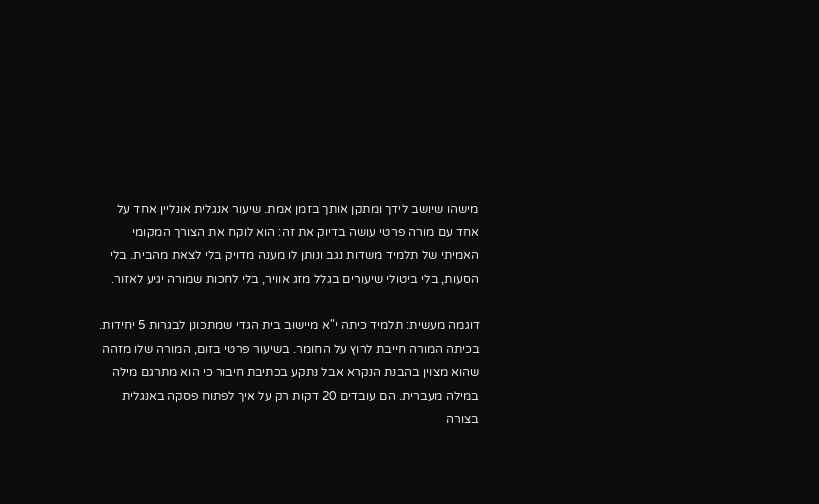מישהו שיושב לידך ומתקן אותך בזמן אמת. שיעור אנגלית אונליין אחד על אחד עם מורה פרטי עושה בדיוק את זה: הוא לוקח את הצורך המקומי האמיתי של תלמיד משדות נגב ונותן לו מענה מדויק בלי לצאת מהבית. בלי הסעות, בלי ביטולי שיעורים בגלל מזג אוויר, בלי לחכות שמורה יגיע לאזור.

דוגמה מעשית: תלמיד כיתה י"א מיישוב בית הגדי שמתכונן לבגרות 5 יחידות. בכיתה המורה חייבת לרוץ על החומר. בשיעור פרטי בזום, המורה שלו מזהה שהוא מצוין בהבנת הנקרא אבל נתקע בכתיבת חיבור כי הוא מתרגם מילה במילה מעברית. הם עובדים 20 דקות רק על איך לפתוח פסקה באנגלית בצורה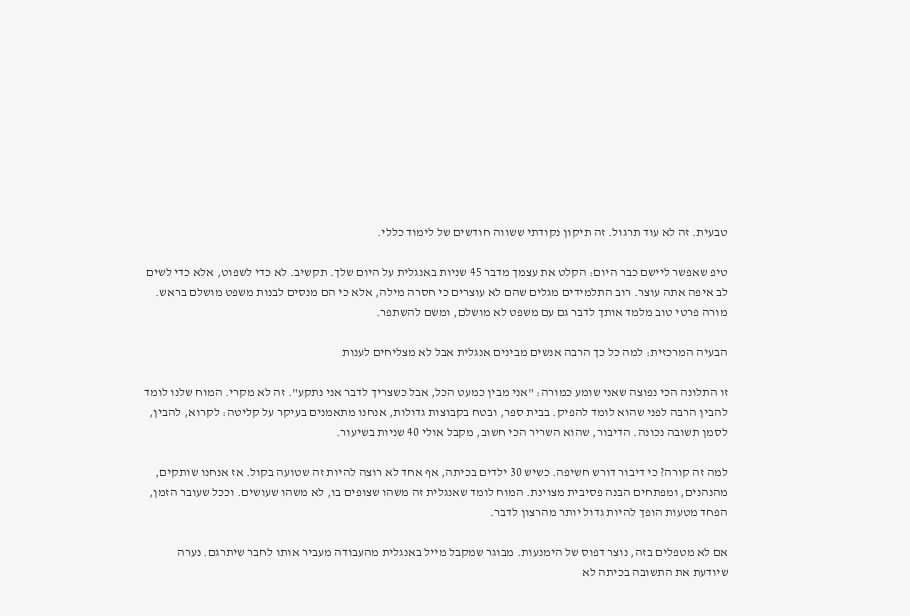טבעית. זה לא עוד תרגול. זה תיקון נקודתי ששווה חודשים של לימוד כללי.

טיפ שאפשר ליישם כבר היום: הקלט את עצמך מדבר 45 שניות באנגלית על היום שלך. תקשיב. לא כדי לשפוט, אלא כדי לשים לב איפה אתה עוצר. רוב התלמידים מגלים שהם לא עוצרים כי חסרה מילה, אלא כי הם מנסים לבנות משפט מושלם בראש. מורה פרטי טוב מלמד אותך לדבר גם עם משפט לא מושלם, ומשם להשתפר.

הבעיה המרכזית: למה כל כך הרבה אנשים מבינים אנגלית אבל לא מצליחים לענות

זו התלונה הכי נפוצה שאני שומע כמורה: "אני מבין כמעט הכל, אבל כשצריך לדבר אני נתקע". זה לא מקרי. המוח שלנו לומד להבין הרבה לפני שהוא לומד להפיק. בבית ספר, ובטח בקבוצות גדולות, אנחנו מתאמנים בעיקר על קליטה: לקרוא, להבין, לסמן תשובה נכונה. הדיבור, שהוא השריר הכי חשוב, מקבל אולי 40 שניות בשיעור.

למה זה קורה? כי דיבור דורש חשיפה. כשיש 30 ילדים בכיתה, אף אחד לא רוצה להיות זה שטועה בקול. אז אנחנו שותקים, מהנהנים, ומפתחים הבנה פסיבית מצוינת. המוח לומד שאנגלית זה משהו שצופים בו, לא משהו שעושים. וככל שעובר הזמן, הפחד מטעות הופך להיות גדול יותר מהרצון לדבר.

אם לא מטפלים בזה, נוצר דפוס של הימנעות. מבוגר שמקבל מייל באנגלית מהעבודה מעביר אותו לחבר שיתרגם. נערה שיודעת את התשובה בכיתה לא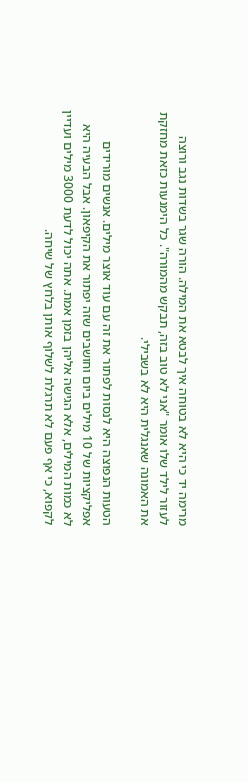מרימה יד כי היא לא בטוחה איך לבטא את המילה. הורה שגר בשדות נגב ורוצה לעזור לילד שלו אומר "אני לא טוב בזה, תבקש מהמורה". כל הימנעות כזאת מחזקת את האמונה שאנגלית היא לא בשבילי.

הטעות הנפוצה היא לנסות לפתור את זה עם עוד אוצר מילים. אנשים מורידים אפליקציות של 10 מילים ביום וחושבים שזה יפתור את הקיפאון. אבל הבעיה היא לא כמות המילים, אלא הגישה אליהן בזמן אמת. אתה יכול לדעת 3000 מילים ועדיין לקפוא, כי אף פעם לא תרגלת לשלוף אותן בלחץ של שיחה.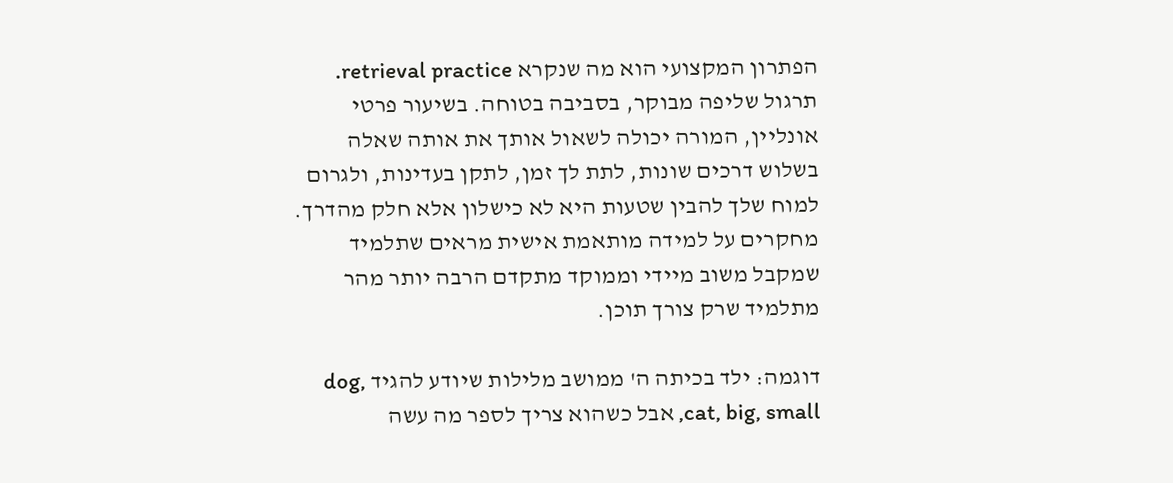הפתרון המקצועי הוא מה שנקרא retrieval practice. תרגול שליפה מבוקר, בסביבה בטוחה. בשיעור פרטי אונליין, המורה יכולה לשאול אותך את אותה שאלה בשלוש דרכים שונות, לתת לך זמן, לתקן בעדינות, ולגרום למוח שלך להבין שטעות היא לא כישלון אלא חלק מהדרך. מחקרים על למידה מותאמת אישית מראים שתלמיד שמקבל משוב מיידי וממוקד מתקדם הרבה יותר מהר מתלמיד שרק צורך תוכן.

דוגמה: ילד בכיתה ה' ממושב מלילות שיודע להגיד dog, cat, big, small, אבל כשהוא צריך לספר מה עשה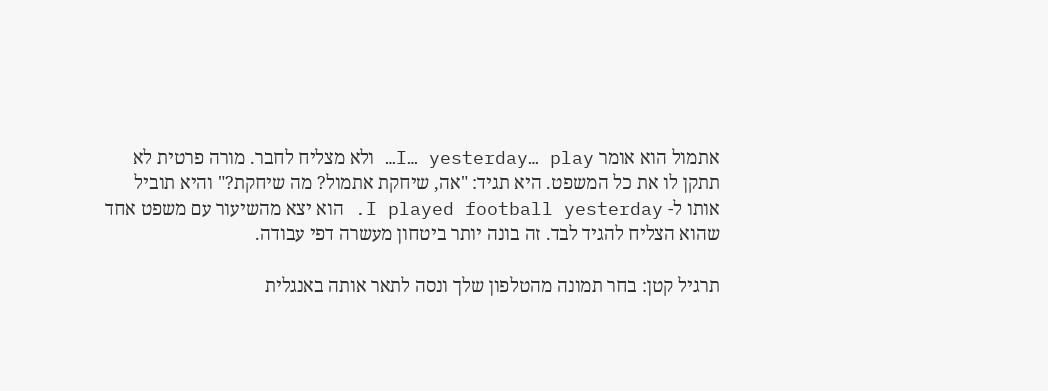אתמול הוא אומר I… yesterday… play… ולא מצליח לחבר. מורה פרטית לא תתקן לו את כל המשפט. היא תגיד: "אה, שיחקת אתמול? מה שיחקת?" והיא תוביל אותו ל- I played football yesterday. הוא יצא מהשיעור עם משפט אחד שהוא הצליח להגיד לבד. זה בונה יותר ביטחון מעשרה דפי עבודה.

תרגיל קטן: בחר תמונה מהטלפון שלך ונסה לתאר אותה באנגלית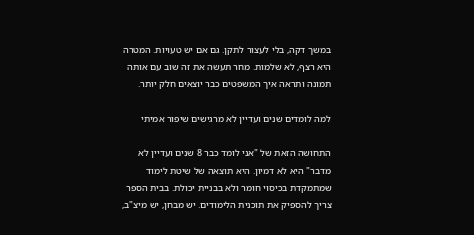במשך דקה, בלי לעצור לתקן. גם אם יש טעויות. המטרה היא רצף, לא שלמות. מחר תעשה את זה שוב עם אותה תמונה ותראה איך המשפטים כבר יוצאים חלק יותר.

למה לומדים שנים ועדיין לא מרגישים שיפור אמיתי

התחושה הזאת של "אני לומד כבר 8 שנים ועדיין לא מדבר" היא לא דמיון. היא תוצאה של שיטת לימוד שמתמקדת בכיסוי חומר ולא בבניית יכולת. בבית הספר צריך להספיק את תוכנית הלימודים. יש מבחן, יש מיצ"ב,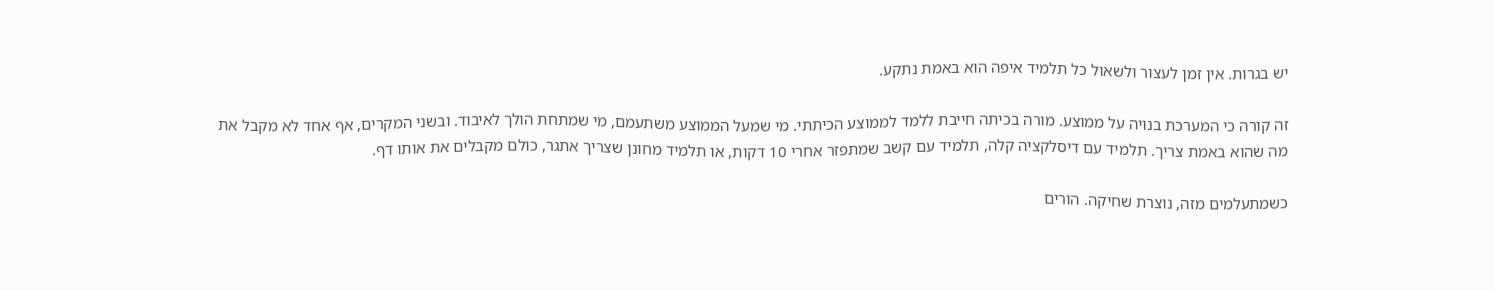יש בגרות. אין זמן לעצור ולשאול כל תלמיד איפה הוא באמת נתקע.

זה קורה כי המערכת בנויה על ממוצע. מורה בכיתה חייבת ללמד לממוצע הכיתתי. מי שמעל הממוצע משתעמם, מי שמתחת הולך לאיבוד. ובשני המקרים, אף אחד לא מקבל את מה שהוא באמת צריך. תלמיד עם דיסלקציה קלה, תלמיד עם קשב שמתפזר אחרי 10 דקות, או תלמיד מחונן שצריך אתגר, כולם מקבלים את אותו דף.

כשמתעלמים מזה, נוצרת שחיקה. הורים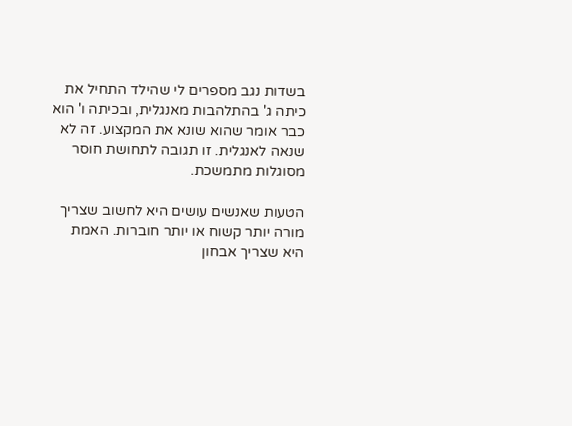בשדות נגב מספרים לי שהילד התחיל את כיתה ג' בהתלהבות מאנגלית, ובכיתה ו' הוא כבר אומר שהוא שונא את המקצוע. זה לא שנאה לאנגלית. זו תגובה לתחושת חוסר מסוגלות מתמשכת.

הטעות שאנשים עושים היא לחשוב שצריך מורה יותר קשוח או יותר חוברות. האמת היא שצריך אבחון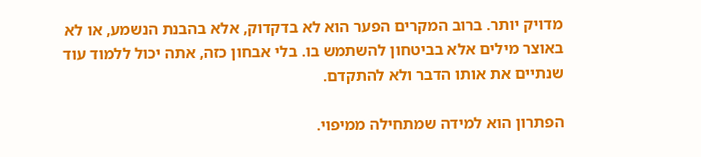מדויק יותר. ברוב המקרים הפער הוא לא בדקדוק, אלא בהבנת הנשמע, או לא באוצר מילים אלא בביטחון להשתמש בו. בלי אבחון כזה, אתה יכול ללמוד עוד שנתיים את אותו הדבר ולא להתקדם.

הפתרון הוא למידה שמתחילה ממיפוי.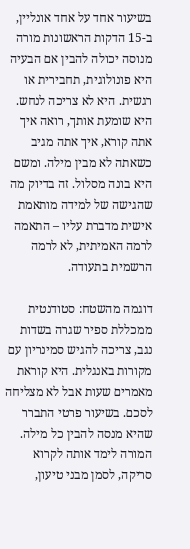בשיעור אחד על אחד אונליין, ב-15 הדקות הראשונות מורה מנוסה יכולה להבין אם הבעיה היא פונולוגית, תחבירית או רגשית. היא לא צריכה לנחש. היא שומעת אותך, רואה איך אתה קורא, איך אתה מגיב כשאתה לא מבין מילה. ומשם היא בונה מסלול. זה בדיוק מה שהגישה של למידה מותאמת אישית מדברת עליו – התאמה לרמה האמיתית, לא לרמה הרשמית בתעודה.

דוגמה מהשטח: סטודנטית ממכללת ספיר שגרה בשדות נגב, צריכה להגיש סמינריון עם מקורות באנגלית. היא קוראת מאמרים שעות אבל לא מצליחה לסכם. בשיעור פרטי התברר שהיא מנסה להבין כל מילה. המורה לימד אותה לקרוא סריקה, לסמן מבני טיעון,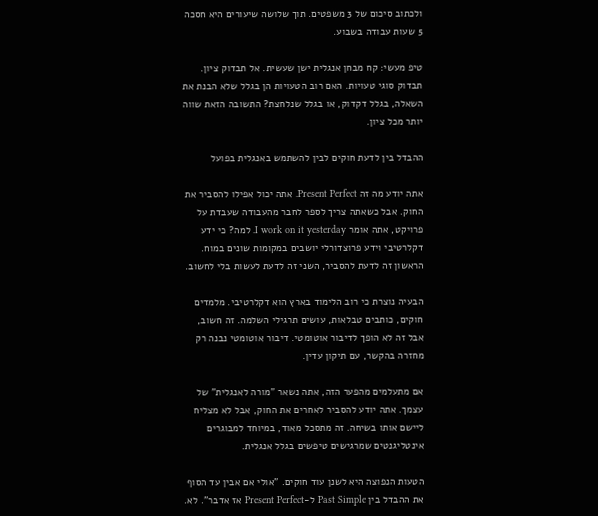ולכתוב סיכום של 3 משפטים. תוך שלושה שיעורים היא חסכה 5 שעות עבודה בשבוע.

טיפ מעשי: קח מבחן אנגלית ישן שעשית. אל תבדוק ציון. תבדוק סוגי טעויות. האם רוב הטעויות הן בגלל שלא הבנת את השאלה, בגלל דקדוק, או בגלל שנלחצת? התשובה הזאת שווה יותר מכל ציון.

ההבדל בין לדעת חוקים לבין להשתמש באנגלית בפועל

אתה יודע מה זה Present Perfect. אתה יכול אפילו להסביר את החוק. אבל כשאתה צריך לספר לחבר מהעבודה שעבדת על פרויקט, אתה אומר I work on it yesterday. למה? כי ידע דקלרטיבי וידע פרוצדורלי יושבים במקומות שונים במוח. הראשון זה לדעת להסביר, השני זה לדעת לעשות בלי לחשוב.

הבעיה נוצרת כי רוב הלימוד בארץ הוא דקלרטיבי. מלמדים חוקים, כותבים טבלאות, עושים תרגילי השלמה. זה חשוב, אבל זה לא הופך לדיבור אוטומטי. דיבור אוטומטי נבנה רק מחזרה בהקשר, עם תיקון עדין.

אם מתעלמים מהפער הזה, אתה נשאר "מורה לאנגלית" של עצמך. אתה יודע להסביר לאחרים את החוק, אבל לא מצליח ליישם אותו בשיחה. זה מתסכל מאוד, במיוחד למבוגרים אינטליגנטים שמרגישים טיפשים בגלל אנגלית.

הטעות הנפוצה היא לשנן עוד חוקים. "אולי אם אבין עד הסוף את ההבדל בין Past Simple ל-Present Perfect אז אדבר". לא.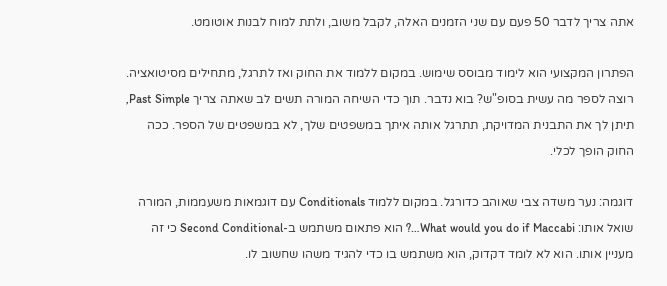אתה צריך לדבר 50 פעם עם שני הזמנים האלה, לקבל משוב, ולתת למוח לבנות אוטומט.

הפתרון המקצועי הוא לימוד מבוסס שימוש. במקום ללמוד את החוק ואז לתרגל, מתחילים מסיטואציה. רוצה לספר מה עשית בסופ"ש? בוא נדבר. תוך כדי השיחה המורה תשים לב שאתה צריך Past Simple, תיתן לך את התבנית המדויקת, תתרגל אותה איתך במשפטים שלך, לא במשפטים של הספר. ככה החוק הופך לכלי.

דוגמה: נער משדה צבי שאוהב כדורגל. במקום ללמוד Conditionals עם דוגמאות משעממות, המורה שואל אותו: What would you do if Maccabi…? הוא פתאום משתמש ב-Second Conditional כי זה מעניין אותו. הוא לא לומד דקדוק, הוא משתמש בו כדי להגיד משהו שחשוב לו.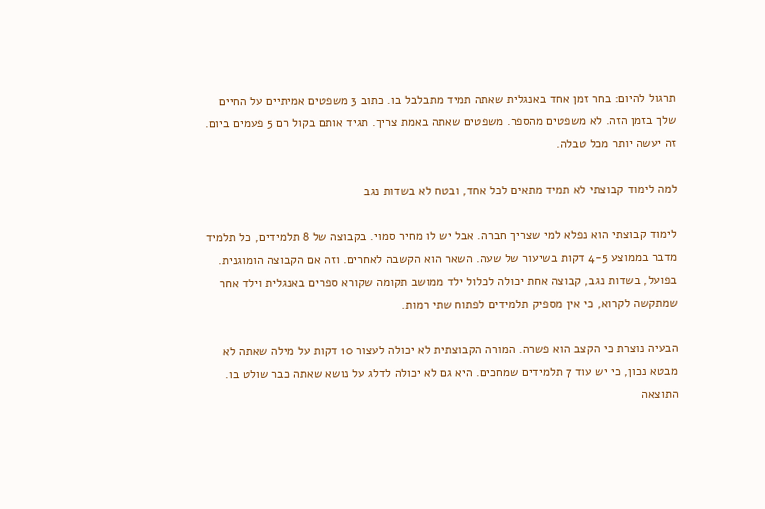תרגול להיום: בחר זמן אחד באנגלית שאתה תמיד מתבלבל בו. כתוב 3 משפטים אמיתיים על החיים שלך בזמן הזה. לא משפטים מהספר. משפטים שאתה באמת צריך. תגיד אותם בקול רם 5 פעמים ביום. זה יעשה יותר מכל טבלה.

למה לימוד קבוצתי לא תמיד מתאים לכל אחד, ובטח לא בשדות נגב

לימוד קבוצתי הוא נפלא למי שצריך חברה. אבל יש לו מחיר סמוי. בקבוצה של 8 תלמידים, כל תלמיד מדבר בממוצע 4-5 דקות בשיעור של שעה. השאר הוא הקשבה לאחרים. וזה אם הקבוצה הומוגנית. בפועל, בשדות נגב, קבוצה אחת יכולה לכלול ילד ממושב תקומה שקורא ספרים באנגלית וילד אחר שמתקשה לקרוא, כי אין מספיק תלמידים לפתוח שתי רמות.

הבעיה נוצרת כי הקצב הוא פשרה. המורה הקבוצתית לא יכולה לעצור 10 דקות על מילה שאתה לא מבטא נכון, כי יש עוד 7 תלמידים שמחכים. היא גם לא יכולה לדלג על נושא שאתה כבר שולט בו. התוצאה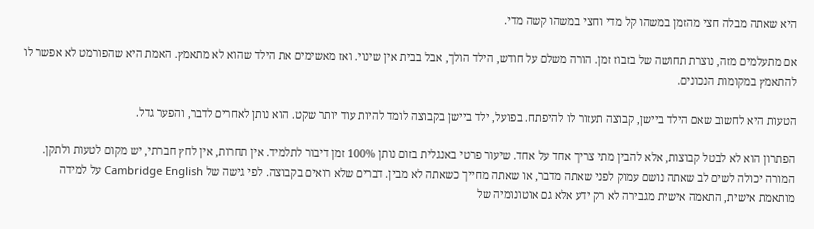היא שאתה מבלה חצי מהזמן במשהו קל מדי וחצי במשהו קשה מדי.

אם מתעלמים מזה, נוצרת תחושה של בזבוז זמן. הורה משלם על חודש, הילד הולך, אבל בבית אין שינוי. ואז מאשימים את הילד שהוא לא מתאמץ. האמת היא שהפורמט לא אפשר לו להתאמץ במקומות הנכונים.

הטעות היא לחשוב שאם הילד ביישן, קבוצה תעזור לו להיפתח. בפועל, ילד ביישן בקבוצה לומד להיות עוד יותר שקט. הוא נותן לאחרים לדבר, והפער גדל.

הפתרון הוא לא לבטל קבוצות, אלא להבין מתי צריך אחד על אחד. שיעור פרטי באנגלית בזום נותן 100% זמן דיבור לתלמיד. אין תחרות, אין לחץ חברתי, יש מקום לטעות ולתקן. המורה יכולה לשים לב שאתה נושם עמוק לפני שאתה מדבר, או שאתה מחייך כשאתה לא מבין. דברים שלא רואים בקבוצה. לפי גישה של Cambridge English על למידה מותאמת אישית, התאמה אישית מגבירה לא רק ידע אלא גם אוטונומיה של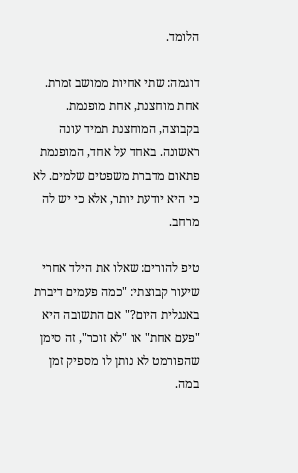הלומד.

דוגמה: שתי אחיות ממושב זמרת. אחת מוחצנת, אחת מופנמת. בקבוצה, המוחצנת תמיד עונה ראשונה. באחד על אחד, המופנמת פתאום מדברת משפטים שלמים. לא כי היא יודעת יותר, אלא כי יש לה מרחב.

טיפ להורים: שאלו את הילד אחרי שיעור קבוצתי: "כמה פעמים דיברת באנגלית היום?" אם התשובה היא "פעם אחת" או "לא זוכר", זה סימן שהפורמט לא נותן לו מספיק זמן במה.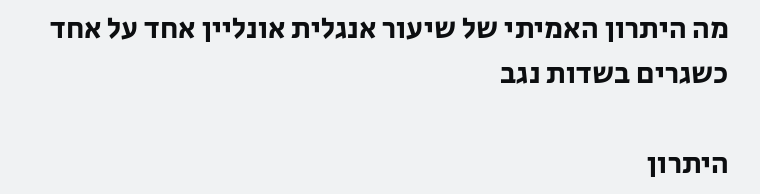מה היתרון האמיתי של שיעור אנגלית אונליין אחד על אחד כשגרים בשדות נגב

היתרון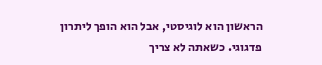הראשון הוא לוגיסטי, אבל הוא הופך ליתרון פדגוגי. כשאתה לא צריך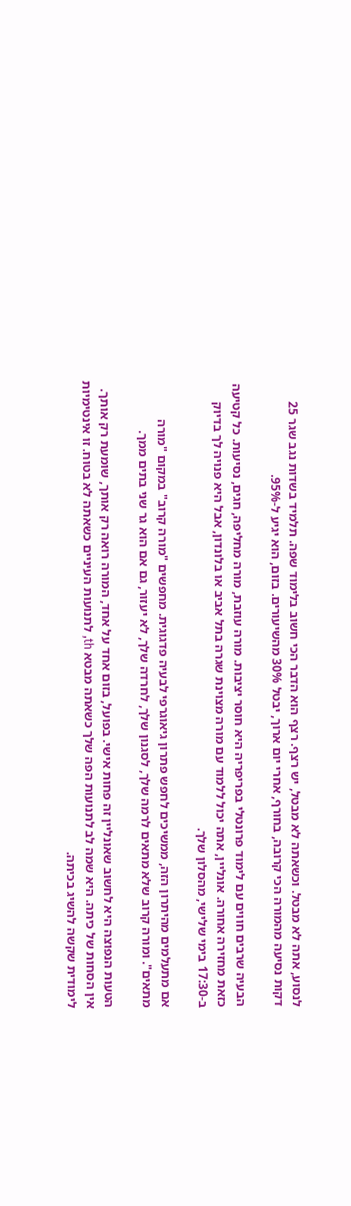לנסוע, אתה לא מבטל. וכשאתה לא מבטל, יש רצף. רצף הוא הדבר הכי חשוב בלימוד שפה. תלמיד בשדות נגב שגר 25 דקות נסיעה מהמורה הכי קרובה, בחורף, אחרי יום ארוך, יבטל 30% מהשיעורים. בזום, הוא יגיע ל-95%.

הבעיה שרבים חווים עם לימוד פרונטלי בפריפריה היא חוסר יציבות. מורה עוזבת, מורה מחליפה, חגים, נסיעות. כל קטיעה כזאת מחזירה אחורה. אונליין, אתה יכול ללמוד עם מורה מצוינת שגרה בתל אביב או בלונדון, אבל היא פנויה לך בדיוק ב-17:30 בימי שלישי, מהסלון שלך.

אם מתעלמים מהיתרון הזה, ממשיכים לחפש פתרון גיאוגרפי לבעיה פדגוגית. מחפשים "מורה קרוב" במקום "מורה מתאים". ומורה קרוב שלא מתאים לרמה שלך, לסגנון שלך, לחרדה שלך, לא יעזור, גם אם הוא גר שני בתים ממך.

הטעות הנפוצה היא לחשוב שאונליין זה פחות אישי. בפועל, בזום אחד על אחד, המורה רואה רק אותך, שומעת רק אותך. אין הסחות של כיתה. היא שמה לב לתנועות הפה שלך כשאתה מבטא th, לתנועות העיניים כשאתה לא בטוח. זו אינטימיות לימודית שקשה להשיג בכיתה.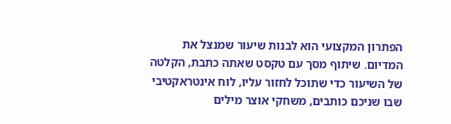הפתרון המקצועי הוא לבנות שיעור שמנצל את המדיום. שיתוף מסך עם טקסט שאתה כתבת, הקלטה של השיעור כדי שתוכל לחזור עליו, לוח אינטראקטיבי שבו שניכם כותבים, משחקי אוצר מילים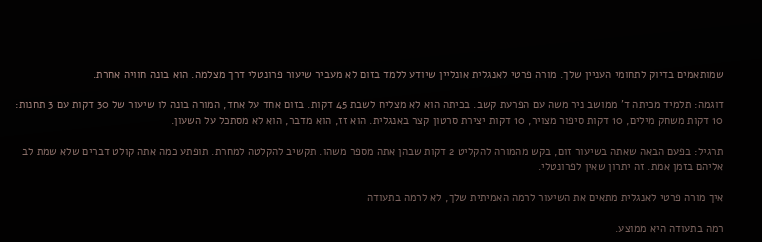שמותאמים בדיוק לתחומי העניין שלך. מורה פרטי לאנגלית אונליין שיודע ללמד בזום לא מעביר שיעור פרונטלי דרך מצלמה. הוא בונה חוויה אחרת.

דוגמה: תלמיד מכיתה ד' ממושב ניר משה עם הפרעת קשב. בכיתה הוא לא מצליח לשבת 45 דקות. בזום אחד על אחד, המורה בונה לו שיעור של 30 דקות עם 3 תחנות: 10 דקות משחק מילים, 10 דקות סיפור מצויר, 10 דקות יצירת סרטון קצר באנגלית. הוא זז, הוא מדבר, הוא לא מסתכל על השעון.

תרגיל: בפעם הבאה שאתה בשיעור זום, בקש מהמורה להקליט 2 דקות שבהן אתה מספר משהו. תקשיב להקלטה למחרת. תופתע כמה אתה קולט דברים שלא שמת לב אליהם בזמן אמת. זה יתרון שאין לפרונטלי.

איך מורה פרטי לאנגלית מתאים את השיעור לרמה האמיתית שלך, לא לרמה בתעודה

רמה בתעודה היא ממוצע.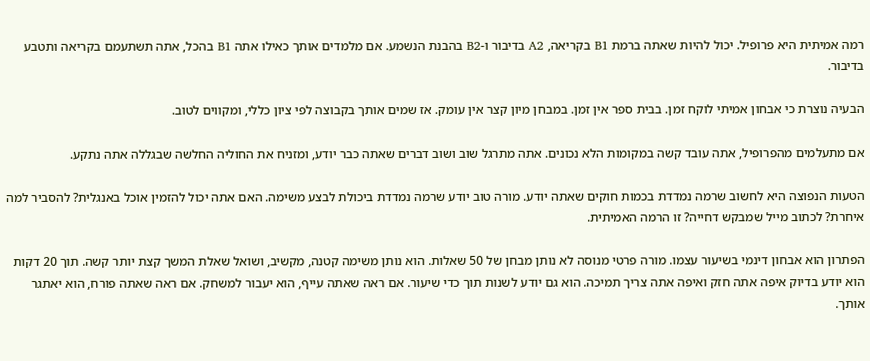רמה אמיתית היא פרופיל. יכול להיות שאתה ברמת B1 בקריאה, A2 בדיבור ו-B2 בהבנת הנשמע. אם מלמדים אותך כאילו אתה B1 בהכל, אתה תשתעמם בקריאה ותטבע בדיבור.

הבעיה נוצרת כי אבחון אמיתי לוקח זמן. בבית ספר אין זמן. במבחן מיון קצר אין עומק. אז שמים אותך בקבוצה לפי ציון כללי, ומקווים לטוב.

אם מתעלמים מהפרופיל, אתה עובד קשה במקומות הלא נכונים. אתה מתרגל שוב ושוב דברים שאתה כבר יודע, ומזניח את החוליה החלשה שבגללה אתה נתקע.

הטעות הנפוצה היא לחשוב שרמה נמדדת בכמות חוקים שאתה יודע. מורה טוב יודע שרמה נמדדת ביכולת לבצע משימה. האם אתה יכול להזמין אוכל באנגלית? להסביר למה איחרת? לכתוב מייל שמבקש דחייה? זו הרמה האמיתית.

הפתרון הוא אבחון דינמי בשיעור עצמו. מורה פרטי מנוסה לא נותן מבחן של 50 שאלות. הוא נותן משימה קטנה, מקשיב, ושואל שאלת המשך קצת יותר קשה. תוך 20 דקות הוא יודע בדיוק איפה אתה חזק ואיפה אתה צריך תמיכה. הוא גם יודע לשנות תוך כדי שיעור. אם ראה שאתה עייף, הוא יעבור למשחק. אם ראה שאתה פורח, הוא יאתגר אותך.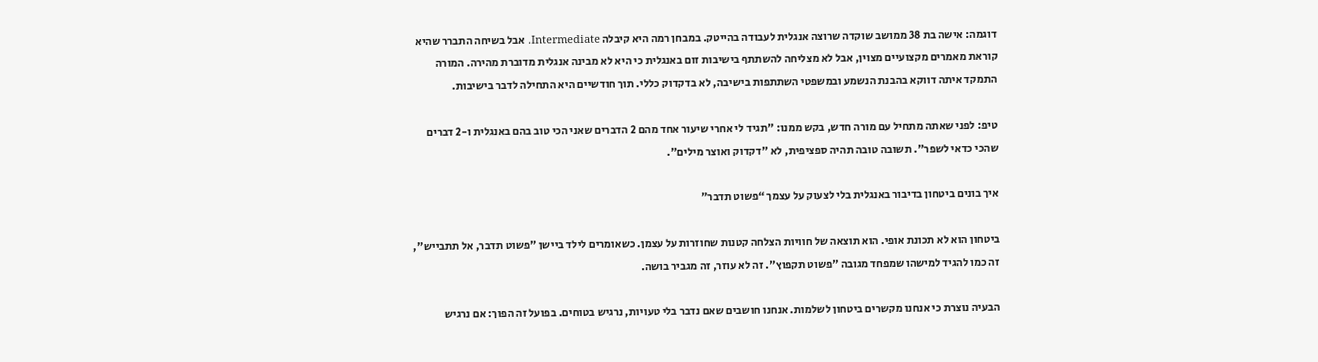דוגמה: אישה בת 38 ממושב שוקדה שרוצה אנגלית לעבודה בהייטק. במבחן רמה היא קיבלה Intermediate. אבל בשיחה התברר שהיא קוראת מאמרים מקצועיים מצוין, אבל לא מצליחה להשתתף בישיבות זום באנגלית כי היא לא מבינה אנגלית מדוברת מהירה. המורה התמקד איתה דווקא בהבנת הנשמע ובמשפטי השתתפות בישיבה, לא בדקדוק כללי. תוך חודשיים היא התחילה לדבר בישיבות.

טיפ: לפני שאתה מתחיל עם מורה חדש, בקש ממנו: "תגיד לי אחרי שיעור אחד מהם 2 הדברים שאני הכי טוב בהם באנגלית ו-2 דברים שהכי כדאי לשפר". תשובה טובה תהיה ספציפית, לא "דקדוק ואוצר מילים".

איך בונים ביטחון בדיבור באנגלית בלי לצעוק על עצמך “פשוט תדבר”

ביטחון הוא לא תכונת אופי. הוא תוצאה של חוויות הצלחה קטנות שחוזרות על עצמן. כשאומרים לילד ביישן "פשוט תדבר, אל תתבייש", זה כמו להגיד למישהו שמפחד מגובה "פשוט תקפוץ". זה לא עוזר, זה מגביר בושה.

הבעיה נוצרת כי אנחנו מקשרים ביטחון לשלמות. אנחנו חושבים שאם נדבר בלי טעויות, נרגיש בטוחים. בפועל זה הפוך: אם נרגיש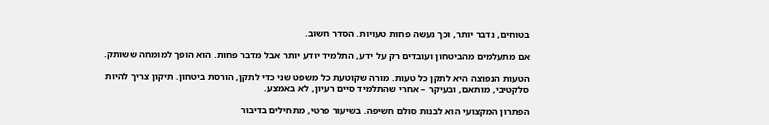בטוחים, נדבר יותר, וכך נעשה פחות טעויות. הסדר חשוב.

אם מתעלמים מהביטחון ועובדים רק על ידע, התלמיד יודע יותר אבל מדבר פחות. הוא הופך למומחה ששותק.

הטעות הנפוצה היא לתקן כל טעות. מורה שקוטעת כל משפט שני כדי לתקן, הורסת ביטחון. תיקון צריך להיות סלקטיבי, מותאם, ובעיקר – אחרי שהתלמיד סיים רעיון, לא באמצע.

הפתרון המקצועי הוא לבנות סולם חשיפה. בשיעור פרטי, מתחילים בדיבור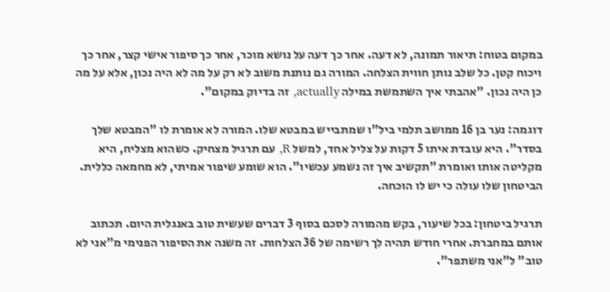במקום בטוח: תיאור תמונה, לא דעה. אחר כך דעה על נושא מוכר, אחר כך סיפור אישי קצר, אחר כך ויכוח קטן. כל שלב נותן חווית הצלחה. המורה גם נותנת משוב לא רק על מה לא היה נכון, אלא על מה כן היה נכון. "אהבתי איך השתמשת במילה actually, זה בדיוק במקום".

דוגמה: נער בן 16 ממושב תלמי ביל"ו שמתבייש במבטא שלו. המורה לא אומרת לו "המבטא שלך בסדר". היא עובדת איתו 5 דקות על צליל אחד, למשל R, עם תרגיל מצחיק. כשהוא מצליח, היא מקליטה אותו ואומרת "תקשיב איך זה נשמע עכשיו". הוא שומע שיפור אמיתי, לא מחמאה כללית. הביטחון שלו עולה כי יש לו הוכחה.

תרגיל ביטחון: בכל שיעור, בקש מהמורה לסכם בסוף 3 דברים שעשית טוב באנגלית היום. תכתוב אותם במחברת. אחרי חודש תהיה לך רשימה של 36 הצלחות. זה משנה את הסיפור הפנימי מ"אני לא טוב" ל"אני משתפר".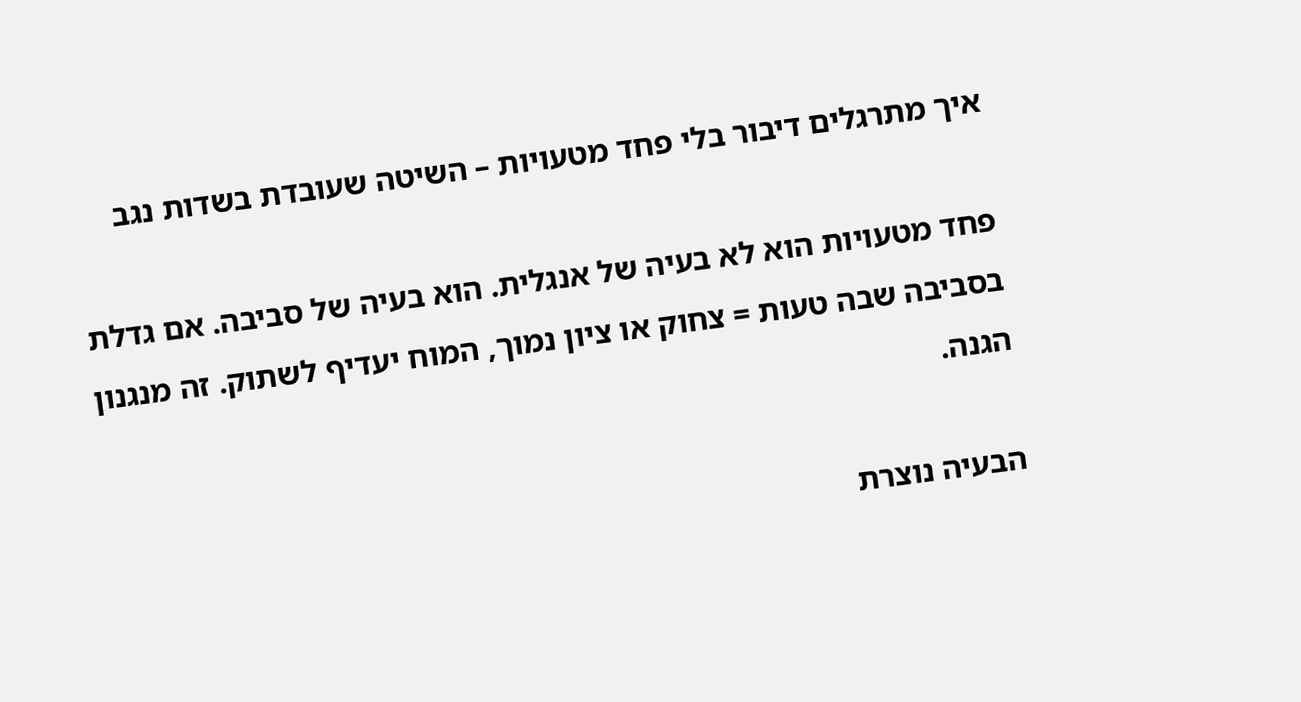איך מתרגלים דיבור בלי פחד מטעויות – השיטה שעובדת בשדות נגב

פחד מטעויות הוא לא בעיה של אנגלית. הוא בעיה של סביבה. אם גדלת בסביבה שבה טעות = צחוק או ציון נמוך, המוח יעדיף לשתוק. זה מנגנון הגנה.

הבעיה נוצרת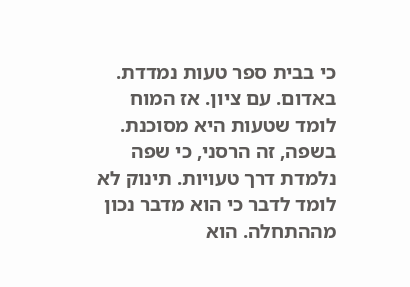כי בבית ספר טעות נמדדת. באדום. עם ציון. אז המוח לומד שטעות היא מסוכנת. בשפה, זה הרסני, כי שפה נלמדת דרך טעויות. תינוק לא לומד לדבר כי הוא מדבר נכון מההתחלה. הוא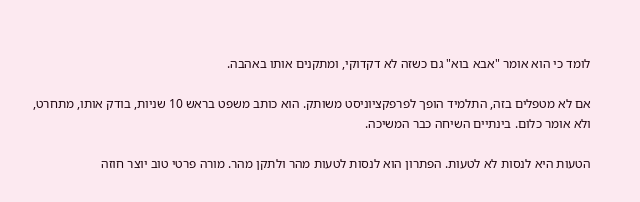לומד כי הוא אומר "אבא בוא" גם כשזה לא דקדוקי, ומתקנים אותו באהבה.

אם לא מטפלים בזה, התלמיד הופך לפרפקציוניסט משותק. הוא כותב משפט בראש 10 שניות, בודק אותו, מתחרט, ולא אומר כלום. בינתיים השיחה כבר המשיכה.

הטעות היא לנסות לא לטעות. הפתרון הוא לנסות לטעות מהר ולתקן מהר. מורה פרטי טוב יוצר חוזה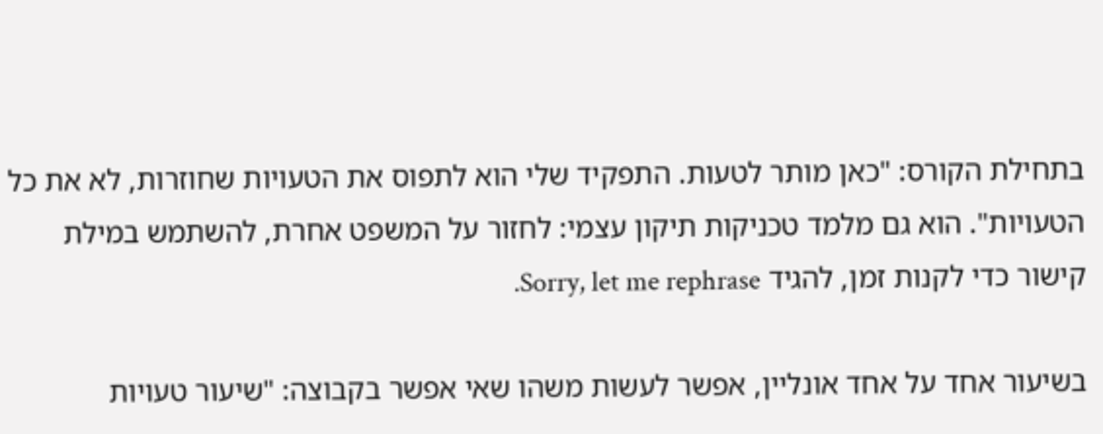בתחילת הקורס: "כאן מותר לטעות. התפקיד שלי הוא לתפוס את הטעויות שחוזרות, לא את כל הטעויות". הוא גם מלמד טכניקות תיקון עצמי: לחזור על המשפט אחרת, להשתמש במילת קישור כדי לקנות זמן, להגיד Sorry, let me rephrase.

בשיעור אחד על אחד אונליין, אפשר לעשות משהו שאי אפשר בקבוצה: "שיעור טעויות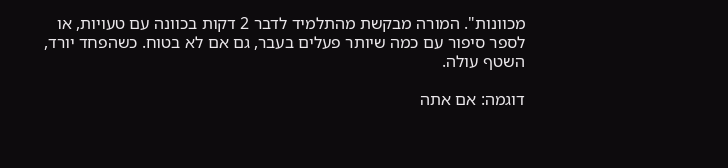מכוונות". המורה מבקשת מהתלמיד לדבר 2 דקות בכוונה עם טעויות, או לספר סיפור עם כמה שיותר פעלים בעבר, גם אם לא בטוח. כשהפחד יורד, השטף עולה.

דוגמה: אם אתה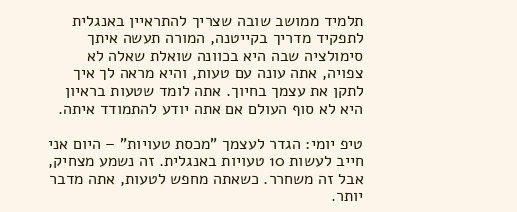תלמיד ממושב שובה שצריך להתראיין באנגלית לתפקיד מדריך בקייטנה, המורה תעשה איתך סימולציה שבה היא בכוונה שואלת שאלה לא צפויה, אתה עונה עם טעות, והיא מראה לך איך לתקן את עצמך בחיוך. אתה לומד שטעות בראיון היא לא סוף העולם אם אתה יודע להתמודד איתה.

טיפ יומי: הגדר לעצמך "מכסת טעויות" – היום אני חייב לעשות 10 טעויות באנגלית. זה נשמע מצחיק, אבל זה משחרר. כשאתה מחפש לטעות, אתה מדבר יותר.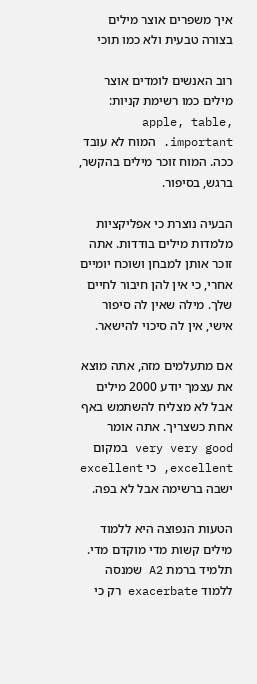איך משפרים אוצר מילים בצורה טבעית ולא כמו תוכי

רוב האנשים לומדים אוצר מילים כמו רשימת קניות: apple, table, important. המוח לא עובד ככה. המוח זוכר מילים בהקשר, ברגש, בסיפור.

הבעיה נוצרת כי אפליקציות מלמדות מילים בודדות. אתה זוכר אותן למבחן ושוכח יומיים אחרי, כי אין להן חיבור לחיים שלך. מילה שאין לה סיפור אישי, אין לה סיכוי להישאר.

אם מתעלמים מזה, אתה מוצא את עצמך יודע 2000 מילים אבל לא מצליח להשתמש באף אחת כשצריך. אתה אומר very very good במקום excellent, כי excellent ישבה ברשימה אבל לא בפה.

הטעות הנפוצה היא ללמוד מילים קשות מדי מוקדם מדי. תלמיד ברמת A2 שמנסה ללמוד exacerbate רק כי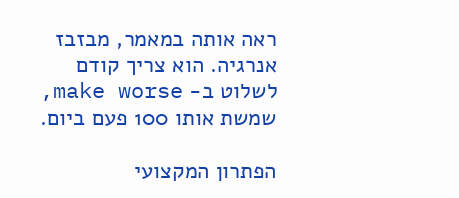ראה אותה במאמר, מבזבז אנרגיה. הוא צריך קודם לשלוט ב- make worse, שמשת אותו 100 פעם ביום.

הפתרון המקצועי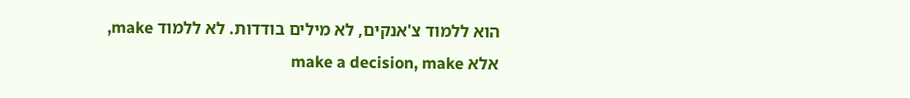הוא ללמוד צ'אנקים, לא מילים בודדות. לא ללמוד make, אלא make a decision, make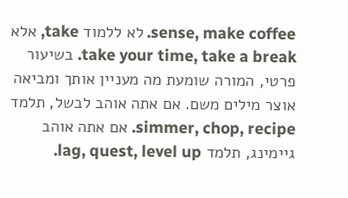sense, make coffee. לא ללמוד take, אלא take your time, take a break. בשיעור פרטי, המורה שומעת מה מעניין אותך ומביאה אוצר מילים משם. אם אתה אוהב לבשל, תלמד simmer, chop, recipe. אם אתה אוהב גיימינג, תלמד lag, quest, level up.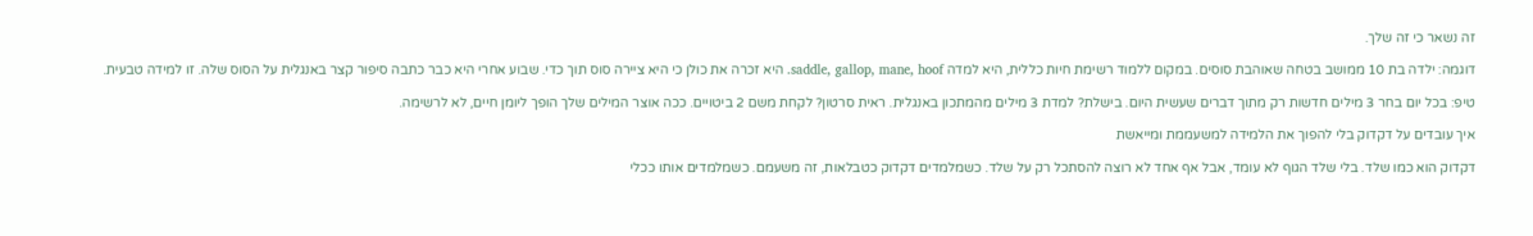זה נשאר כי זה שלך.

דוגמה: ילדה בת 10 ממושב בטחה שאוהבת סוסים. במקום ללמוד רשימת חיות כללית, היא למדה saddle, gallop, mane, hoof. היא זכרה את כולן כי היא ציירה סוס תוך כדי. שבוע אחרי היא כבר כתבה סיפור קצר באנגלית על הסוס שלה. זו למידה טבעית.

טיפ: בכל יום בחר 3 מילים חדשות רק מתוך דברים שעשית היום. בישלת? למדת 3 מילים מהמתכון באנגלית. ראית סרטון? לקחת משם 2 ביטויים. ככה אוצר המילים שלך הופך ליומן חיים, לא לרשימה.

איך עובדים על דקדוק בלי להפוך את הלמידה למשעממת ומייאשת

דקדוק הוא כמו שלד. בלי שלד הגוף לא עומד, אבל אף אחד לא רוצה להסתכל רק על שלד. כשמלמדים דקדוק כטבלאות, זה משעמם. כשמלמדים אותו ככלי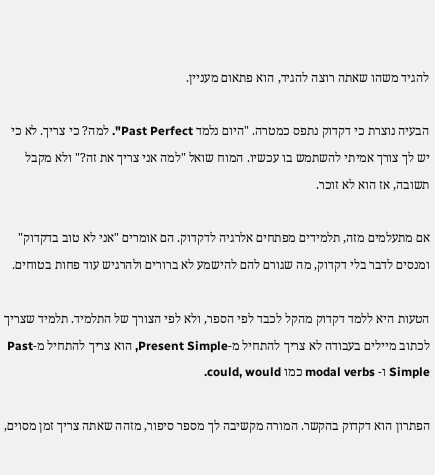להגיד משהו שאתה רוצה להגיד, הוא פתאום מעניין.

הבעיה נוצרת כי דקדוק נתפס כמטרה. "היום נלמד Past Perfect". למה? כי צריך. לא כי יש לך צורך אמיתי להשתמש בו עכשיו. המוח שואל "למה אני צריך את זה?" ולא מקבל תשובה, אז הוא לא זוכר.

אם מתעלמים מזה, תלמידים מפתחים אלרגיה לדקדוק. הם אומרים "אני לא טוב בדקדוק" ומנסים לדבר בלי דקדוק, מה שגורם להם להישמע לא ברורים ולהרגיש עוד פחות בטוחים.

הטעות היא ללמד דקדוק מהקל לכבד לפי הספר, ולא לפי הצורך של התלמיד. תלמיד שצריך לכתוב מיילים בעבודה לא צריך להתחיל מ-Present Simple, הוא צריך להתחיל מ-Past Simple ו- modal verbs כמו could, would.

הפתרון הוא דקדוק בהקשר. המורה מקשיבה לך מספר סיפור, מזהה שאתה צריך זמן מסוים,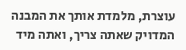עוצרת, מלמדת אותך את המבנה המדויק שאתה צריך, ואתה מיד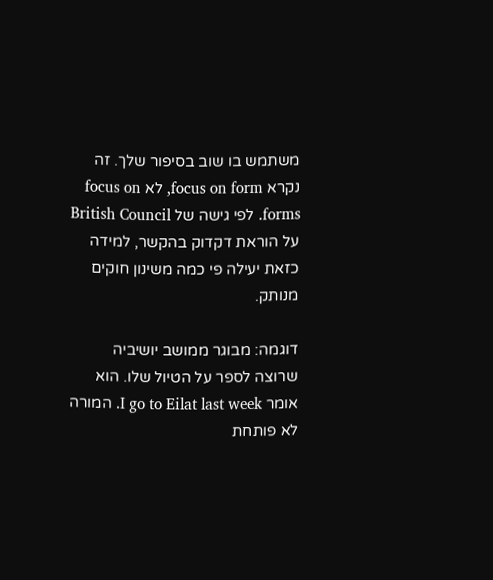משתמש בו שוב בסיפור שלך. זה נקרא focus on form, לא focus on forms. לפי גישה של British Council על הוראת דקדוק בהקשר, למידה כזאת יעילה פי כמה משינון חוקים מנותק.

דוגמה: מבוגר ממושב יושיביה שרוצה לספר על הטיול שלו. הוא אומר I go to Eilat last week. המורה לא פותחת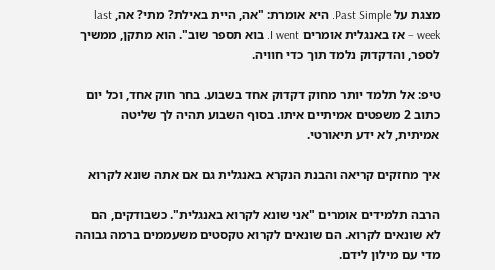מצגת על Past Simple. היא אומרת: "אה, היית באילת? מתי? אה, last week – אז באנגלית אומרים I went. בוא תספר שוב". הוא מתקן, ממשיך לספר, והדקדוק נלמד תוך כדי חוויה.

טיפ: אל תלמד יותר מחוק דקדוק אחד בשבוע. בחר חוק אחד, וכל יום כתוב 2 משפטים אמיתיים איתו. בסוף השבוע תהיה לך שליטה אמיתית, לא ידע תיאורטי.

איך מחזקים קריאה והבנת הנקרא באנגלית גם אם אתה שונא לקרוא

הרבה תלמידים אומרים "אני שונא לקרוא באנגלית". כשבודקים, הם לא שונאים לקרוא. הם שונאים לקרוא טקסטים משעממים ברמה גבוהה מדי עם מילון לידם.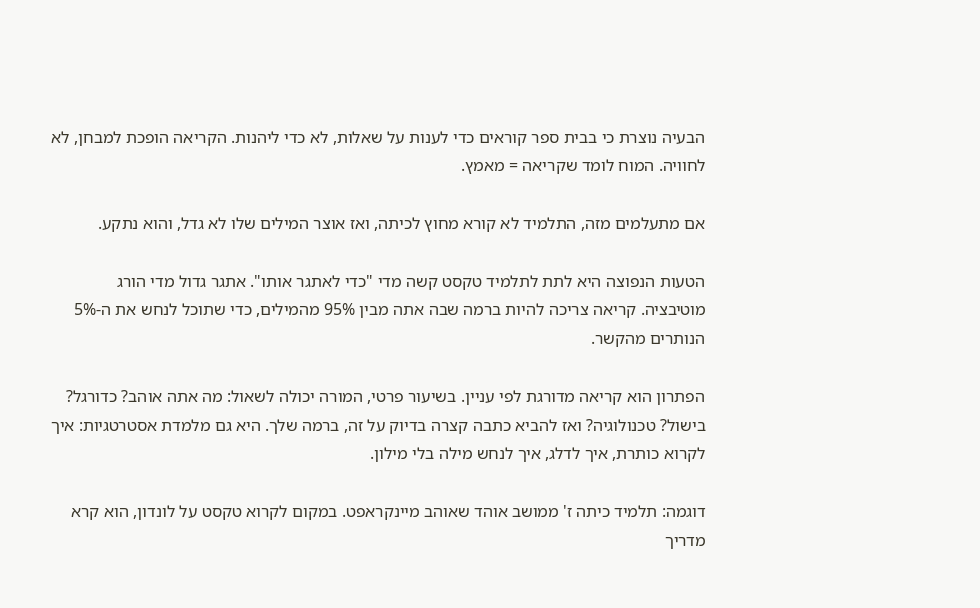הבעיה נוצרת כי בבית ספר קוראים כדי לענות על שאלות, לא כדי ליהנות. הקריאה הופכת למבחן, לא לחוויה. המוח לומד שקריאה = מאמץ.

אם מתעלמים מזה, התלמיד לא קורא מחוץ לכיתה, ואז אוצר המילים שלו לא גדל, והוא נתקע.

הטעות הנפוצה היא לתת לתלמיד טקסט קשה מדי "כדי לאתגר אותו". אתגר גדול מדי הורג מוטיבציה. קריאה צריכה להיות ברמה שבה אתה מבין 95% מהמילים, כדי שתוכל לנחש את ה-5% הנותרים מהקשר.

הפתרון הוא קריאה מדורגת לפי עניין. בשיעור פרטי, המורה יכולה לשאול: מה אתה אוהב? כדורגל? בישול? טכנולוגיה? ואז להביא כתבה קצרה בדיוק על זה, ברמה שלך. היא גם מלמדת אסטרטגיות: איך לקרוא כותרת, איך לדלג, איך לנחש מילה בלי מילון.

דוגמה: תלמיד כיתה ז' ממושב אוהד שאוהב מיינקראפט. במקום לקרוא טקסט על לונדון, הוא קרא מדריך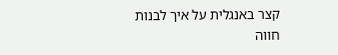קצר באנגלית על איך לבנות חווה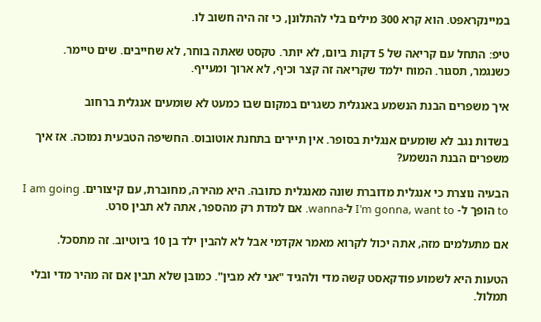במיינקראפט. הוא קרא 300 מילים בלי להתלונן, כי זה היה חשוב לו.

טיפ: התחל עם קריאה של 5 דקות ביום, לא יותר. טקסט שאתה בוחר, לא שחייבים. שים טיימר. כשנגמר, תסגור. המוח ילמד שקריאה זה קצר וכיף, לא ארוך ומעייף.

איך משפרים הבנת הנשמע באנגלית כשגרים במקום שבו כמעט לא שומעים אנגלית ברחוב

בשדות נגב לא שומעים אנגלית בסופר. אין תיירים בתחנת אוטובוס. החשיפה הטבעית נמוכה. אז איך משפרים הבנת הנשמע?

הבעיה נוצרת כי אנגלית מדוברת שונה מאנגלית כתובה. היא מהירה, מחוברת, עם קיצורים. I am going to הופך ל- I'm gonna, want to ל-wanna. אם למדת רק מהספר, אתה לא תבין סרט.

אם מתעלמים מזה, אתה יכול לקרוא מאמר אקדמי אבל לא להבין ילד בן 10 ביוטיוב. זה מתסכל.

הטעות היא לשמוע פודקאסט קשה מדי ולהגיד "אני לא מבין". כמובן שלא תבין אם זה מהיר מדי ובלי תמלול.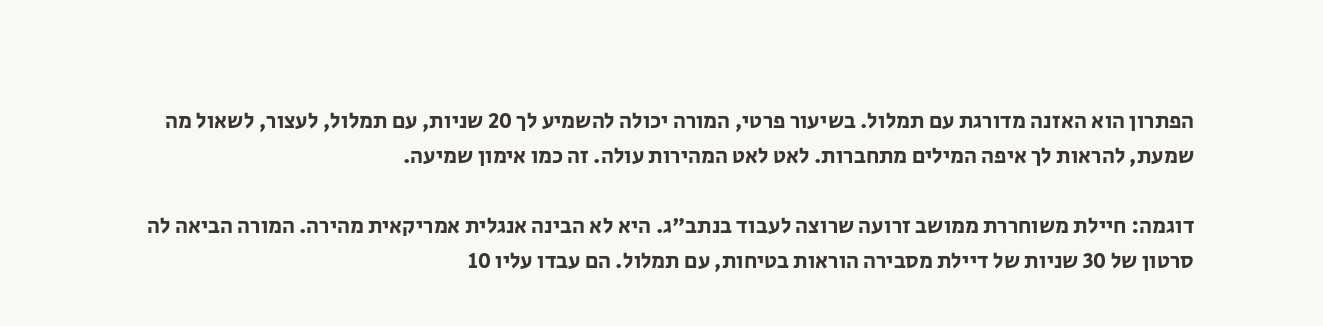הפתרון הוא האזנה מדורגת עם תמלול. בשיעור פרטי, המורה יכולה להשמיע לך 20 שניות, עם תמלול, לעצור, לשאול מה שמעת, להראות לך איפה המילים מתחברות. לאט לאט המהירות עולה. זה כמו אימון שמיעה.

דוגמה: חיילת משוחררת ממושב זרועה שרוצה לעבוד בנתב"ג. היא לא הבינה אנגלית אמריקאית מהירה. המורה הביאה לה סרטון של 30 שניות של דיילת מסבירה הוראות בטיחות, עם תמלול. הם עבדו עליו 10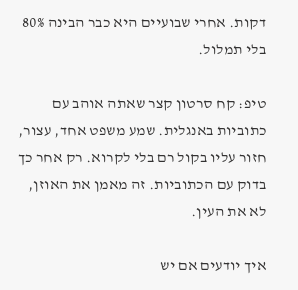דקות. אחרי שבועיים היא כבר הבינה 80% בלי תמלול.

טיפ: קח סרטון קצר שאתה אוהב עם כתוביות באנגלית. שמע משפט אחד, עצור, חזור עליו בקול רם בלי לקרוא. רק אחר כך בדוק עם הכתוביות. זה מאמן את האוזן, לא את העין.

איך יודעים אם יש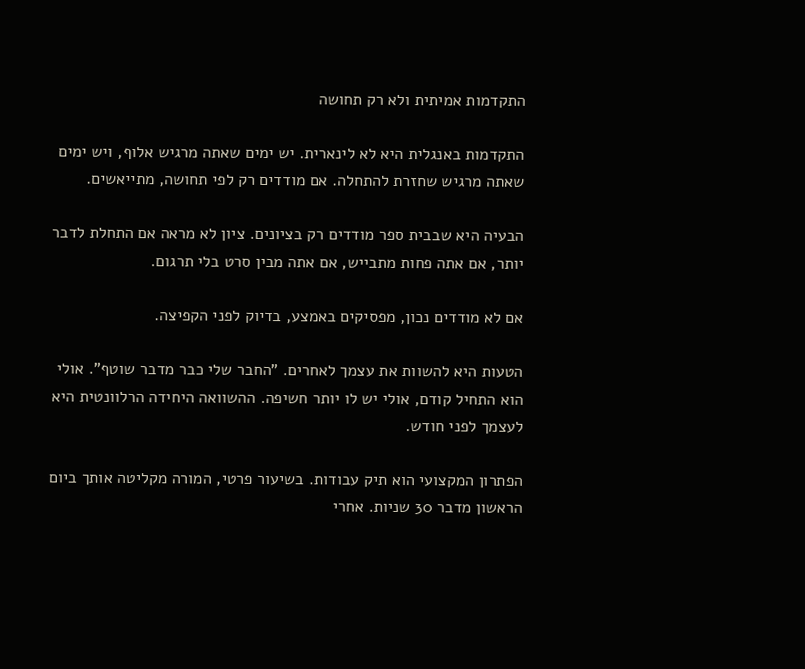התקדמות אמיתית ולא רק תחושה

התקדמות באנגלית היא לא לינארית. יש ימים שאתה מרגיש אלוף, ויש ימים שאתה מרגיש שחזרת להתחלה. אם מודדים רק לפי תחושה, מתייאשים.

הבעיה היא שבבית ספר מודדים רק בציונים. ציון לא מראה אם התחלת לדבר יותר, אם אתה פחות מתבייש, אם אתה מבין סרט בלי תרגום.

אם לא מודדים נכון, מפסיקים באמצע, בדיוק לפני הקפיצה.

הטעות היא להשוות את עצמך לאחרים. "החבר שלי כבר מדבר שוטף". אולי הוא התחיל קודם, אולי יש לו יותר חשיפה. ההשוואה היחידה הרלוונטית היא לעצמך לפני חודש.

הפתרון המקצועי הוא תיק עבודות. בשיעור פרטי, המורה מקליטה אותך ביום הראשון מדבר 30 שניות. אחרי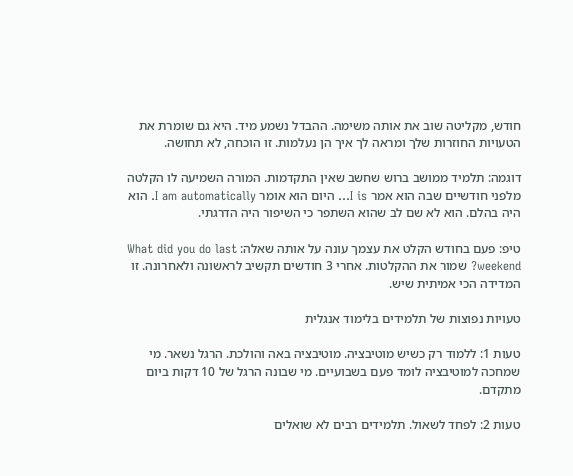חודש, מקליטה שוב את אותה משימה. ההבדל נשמע מיד. היא גם שומרת את הטעויות החוזרות שלך ומראה לך איך הן נעלמות. זו הוכחה, לא תחושה.

דוגמה: תלמיד ממושב ברוש שחשב שאין התקדמות. המורה השמיעה לו הקלטה מלפני חודשיים שבה הוא אמר I is… היום הוא אומר I am automatically. הוא היה בהלם. הוא לא שם לב שהוא השתפר כי השיפור היה הדרגתי.

טיפ: פעם בחודש הקלט את עצמך עונה על אותה שאלה: What did you do last weekend? שמור את ההקלטות. אחרי 3 חודשים תקשיב לראשונה ולאחרונה. זו המדידה הכי אמיתית שיש.

טעויות נפוצות של תלמידים בלימוד אנגלית

טעות 1: ללמוד רק כשיש מוטיבציה. מוטיבציה באה והולכת. הרגל נשאר. מי שמחכה למוטיבציה לומד פעם בשבועיים. מי שבונה הרגל של 10 דקות ביום מתקדם.

טעות 2: לפחד לשאול. תלמידים רבים לא שואלים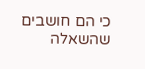כי הם חושבים שהשאלה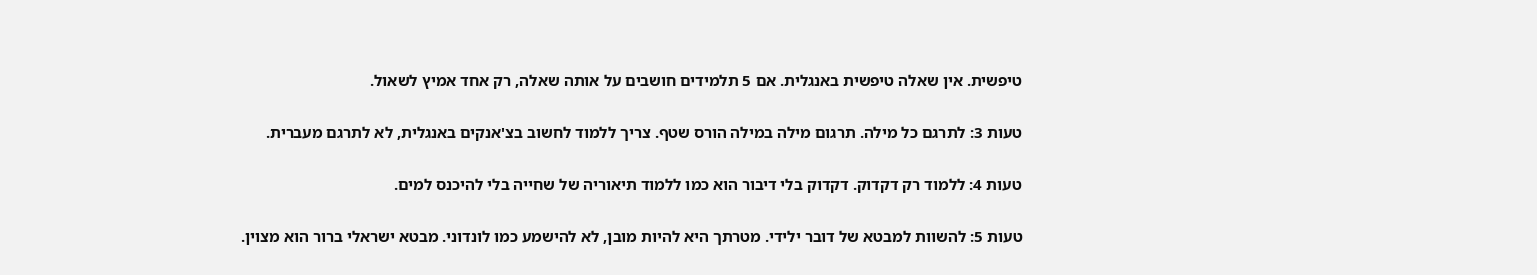טיפשית. אין שאלה טיפשית באנגלית. אם 5 תלמידים חושבים על אותה שאלה, רק אחד אמיץ לשאול.

טעות 3: לתרגם כל מילה. תרגום מילה במילה הורס שטף. צריך ללמוד לחשוב בצ'אנקים באנגלית, לא לתרגם מעברית.

טעות 4: ללמוד רק דקדוק. דקדוק בלי דיבור הוא כמו ללמוד תיאוריה של שחייה בלי להיכנס למים.

טעות 5: להשוות למבטא של דובר ילידי. מטרתך היא להיות מובן, לא להישמע כמו לונדוני. מבטא ישראלי ברור הוא מצוין.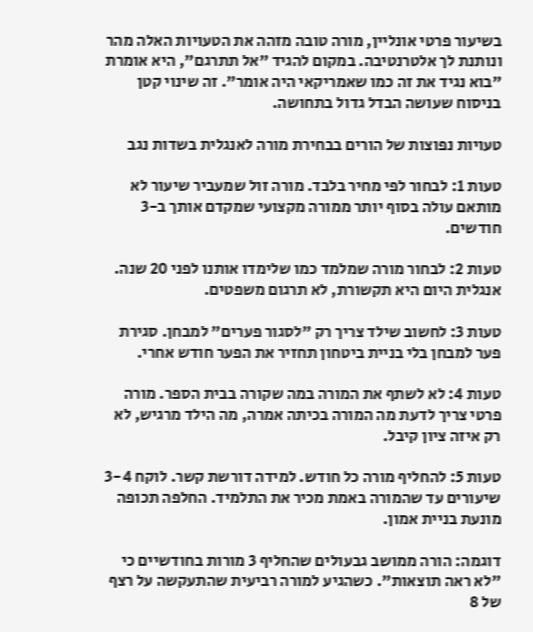בשיעור פרטי אונליין, מורה טובה מזהה את הטעויות האלה מהר ונותנת לך אלטרנטיבה. במקום להגיד "אל תתרגם", היא אומרת "בוא נגיד את זה כמו שאמריקאי היה אומר". זה שינוי קטן בניסוח שעושה הבדל גדול בתחושה.

טעויות נפוצות של הורים בבחירת מורה לאנגלית בשדות נגב

טעות 1: לבחור לפי מחיר בלבד. מורה זול שמעביר שיעור לא מותאם עולה בסוף יותר ממורה מקצועי שמקדם אותך ב-3 חודשים.

טעות 2: לבחור מורה שמלמד כמו שלימדו אותנו לפני 20 שנה. אנגלית היום היא תקשורת, לא תרגום משפטים.

טעות 3: לחשוב שילד צריך רק "לסגור פערים" למבחן. סגירת פער למבחן בלי בניית ביטחון תחזיר את הפער חודש אחרי.

טעות 4: לא לשתף את המורה במה שקורה בבית הספר. מורה פרטי צריך לדעת מה המורה בכיתה אמרה, מה הילד מרגיש, לא רק איזה ציון קיבל.

טעות 5: להחליף מורה כל חודש. למידה דורשת קשר. לוקח 3-4 שיעורים עד שהמורה באמת מכיר את התלמיד. החלפה תכופה מונעת בניית אמון.

דוגמה: הורה ממושב גבעולים שהחליף 3 מורות בחודשיים כי "לא ראה תוצאות". כשהגיע למורה רביעית שהתעקשה על רצף של 8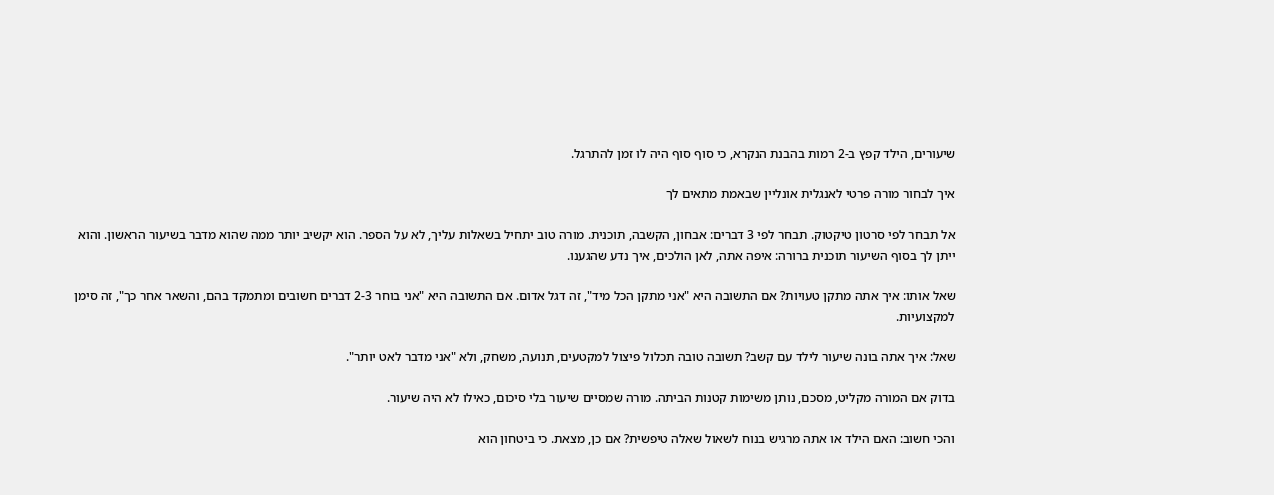שיעורים, הילד קפץ ב-2 רמות בהבנת הנקרא, כי סוף סוף היה לו זמן להתרגל.

איך לבחור מורה פרטי לאנגלית אונליין שבאמת מתאים לך

אל תבחר לפי סרטון טיקטוק. תבחר לפי 3 דברים: אבחון, הקשבה, תוכנית. מורה טוב יתחיל בשאלות עליך, לא על הספר. הוא יקשיב יותר ממה שהוא מדבר בשיעור הראשון. והוא ייתן לך בסוף השיעור תוכנית ברורה: איפה אתה, לאן הולכים, איך נדע שהגענו.

שאל אותו: איך אתה מתקן טעויות? אם התשובה היא "אני מתקן הכל מיד", זה דגל אדום. אם התשובה היא "אני בוחר 2-3 דברים חשובים ומתמקד בהם, והשאר אחר כך", זה סימן למקצועיות.

שאל: איך אתה בונה שיעור לילד עם קשב? תשובה טובה תכלול פיצול למקטעים, תנועה, משחק, ולא "אני מדבר לאט יותר".

בדוק אם המורה מקליט, מסכם, נותן משימות קטנות הביתה. מורה שמסיים שיעור בלי סיכום, כאילו לא היה שיעור.

והכי חשוב: האם הילד או אתה מרגיש בנוח לשאול שאלה טיפשית? אם כן, מצאת. כי ביטחון הוא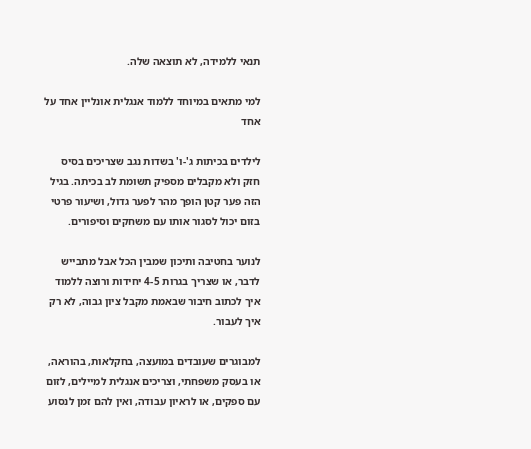תנאי ללמידה, לא תוצאה שלה.

למי מתאים במיוחד ללמוד אנגלית אונליין אחד על אחד

לילדים בכיתות ג'-ו' בשדות נגב שצריכים בסיס חזק ולא מקבלים מספיק תשומת לב בכיתה. בגיל הזה פער קטן הופך מהר לפער גדול, ושיעור פרטי בזום יכול לסגור אותו עם משחקים וסיפורים.

לנוער בחטיבה ותיכון שמבין הכל אבל מתבייש לדבר, או שצריך בגרות 4-5 יחידות ורוצה ללמוד איך לכתוב חיבור שבאמת מקבל ציון גבוה, לא רק איך לעבור.

למבוגרים שעובדים במועצה, בחקלאות, בהוראה, או בעסק משפחתי, וצריכים אנגלית למיילים, לזום עם ספקים, או לראיון עבודה, ואין להם זמן לנסוע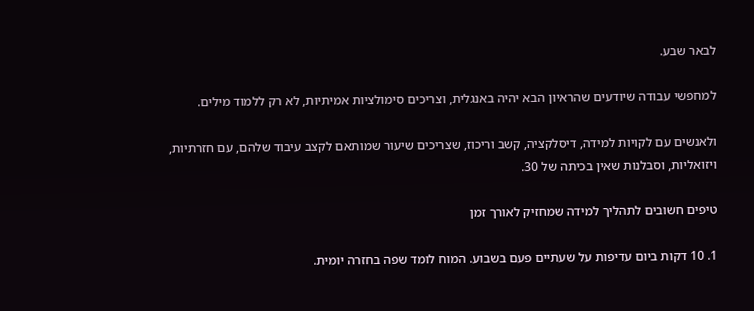לבאר שבע.

למחפשי עבודה שיודעים שהראיון הבא יהיה באנגלית, וצריכים סימולציות אמיתיות, לא רק ללמוד מילים.

ולאנשים עם לקויות למידה, דיסלקציה, קשב וריכוז, שצריכים שיעור שמותאם לקצב עיבוד שלהם, עם חזרתיות, ויזואליות, וסבלנות שאין בכיתה של 30.

טיפים חשובים לתהליך למידה שמחזיק לאורך זמן

1. 10 דקות ביום עדיפות על שעתיים פעם בשבוע. המוח לומד שפה בחזרה יומית.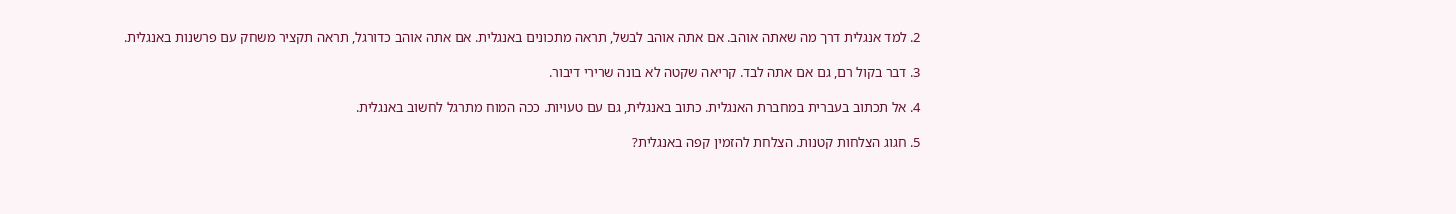2. למד אנגלית דרך מה שאתה אוהב. אם אתה אוהב לבשל, תראה מתכונים באנגלית. אם אתה אוהב כדורגל, תראה תקציר משחק עם פרשנות באנגלית.

3. דבר בקול רם, גם אם אתה לבד. קריאה שקטה לא בונה שרירי דיבור.

4. אל תכתוב בעברית במחברת האנגלית. כתוב באנגלית, גם עם טעויות. ככה המוח מתרגל לחשוב באנגלית.

5. חגוג הצלחות קטנות. הצלחת להזמין קפה באנגלית?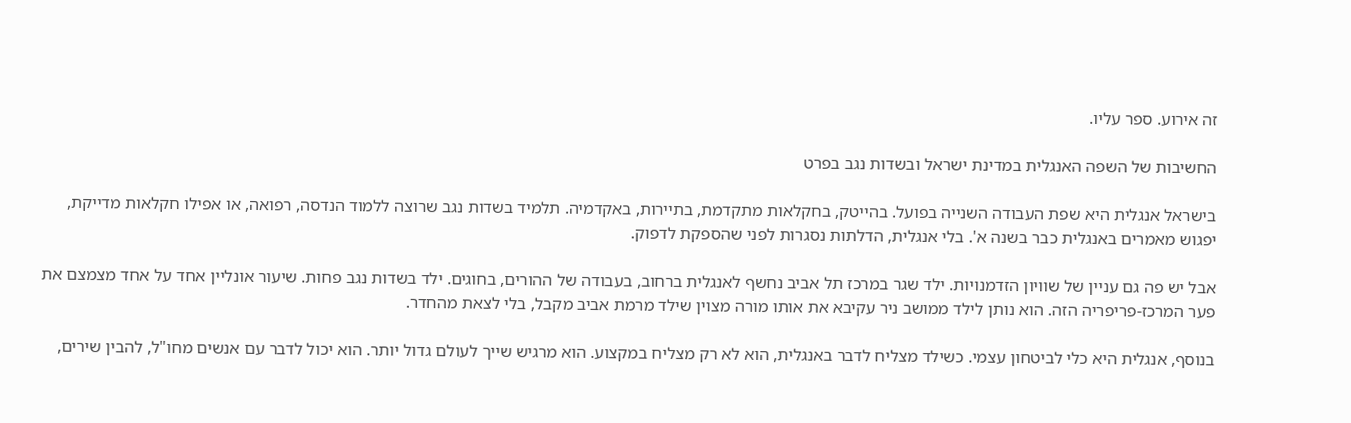זה אירוע. ספר עליו.

החשיבות של השפה האנגלית במדינת ישראל ובשדות נגב בפרט

בישראל אנגלית היא שפת העבודה השנייה בפועל. בהייטק, בחקלאות מתקדמת, בתיירות, באקדמיה. תלמיד בשדות נגב שרוצה ללמוד הנדסה, רפואה, או אפילו חקלאות מדייקת, יפגוש מאמרים באנגלית כבר בשנה א'. בלי אנגלית, הדלתות נסגרות לפני שהספקת לדפוק.

אבל יש פה גם עניין של שוויון הזדמנויות. ילד שגר במרכז תל אביב נחשף לאנגלית ברחוב, בעבודה של ההורים, בחוגים. ילד בשדות נגב פחות. שיעור אונליין אחד על אחד מצמצם את פער המרכז-פריפריה הזה. הוא נותן לילד ממושב ניר עקיבא את אותו מורה מצוין שילד מרמת אביב מקבל, בלי לצאת מהחדר.

בנוסף, אנגלית היא כלי לביטחון עצמי. כשילד מצליח לדבר באנגלית, הוא לא רק מצליח במקצוע. הוא מרגיש שייך לעולם גדול יותר. הוא יכול לדבר עם אנשים מחו"ל, להבין שירים,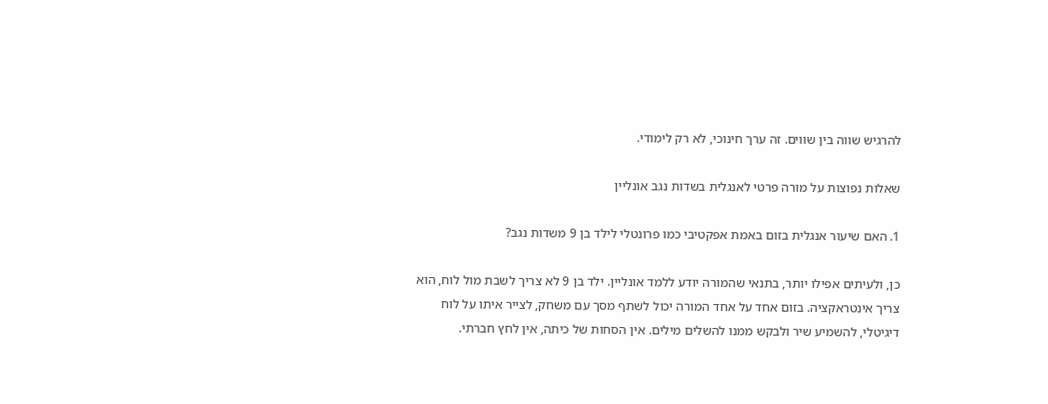להרגיש שווה בין שווים. זה ערך חינוכי, לא רק לימודי.

שאלות נפוצות על מורה פרטי לאנגלית בשדות נגב אונליין

1. האם שיעור אנגלית בזום באמת אפקטיבי כמו פרונטלי לילד בן 9 משדות נגב?

כן, ולעיתים אפילו יותר, בתנאי שהמורה יודע ללמד אונליין. ילד בן 9 לא צריך לשבת מול לוח, הוא צריך אינטראקציה. בזום אחד על אחד המורה יכול לשתף מסך עם משחק, לצייר איתו על לוח דיגיטלי, להשמיע שיר ולבקש ממנו להשלים מילים. אין הסחות של כיתה, אין לחץ חברתי.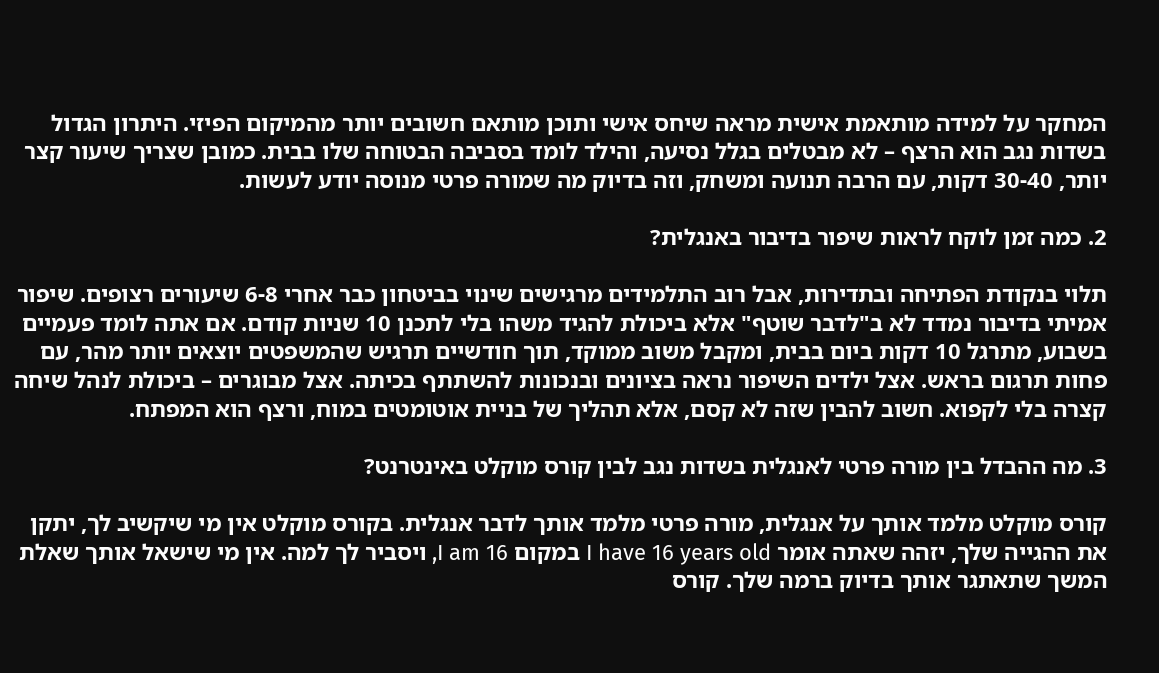המחקר על למידה מותאמת אישית מראה שיחס אישי ותוכן מותאם חשובים יותר מהמיקום הפיזי. היתרון הגדול בשדות נגב הוא הרצף – לא מבטלים בגלל נסיעה, והילד לומד בסביבה הבטוחה שלו בבית. כמובן שצריך שיעור קצר יותר, 30-40 דקות, עם הרבה תנועה ומשחק, וזה בדיוק מה שמורה פרטי מנוסה יודע לעשות.

2. כמה זמן לוקח לראות שיפור בדיבור באנגלית?

תלוי בנקודת הפתיחה ובתדירות, אבל רוב התלמידים מרגישים שינוי בביטחון כבר אחרי 6-8 שיעורים רצופים. שיפור אמיתי בדיבור נמדד לא ב"לדבר שוטף" אלא ביכולת להגיד משהו בלי לתכנן 10 שניות קודם. אם אתה לומד פעמיים בשבוע, מתרגל 10 דקות ביום בבית, ומקבל משוב ממוקד, תוך חודשיים תרגיש שהמשפטים יוצאים יותר מהר, עם פחות תרגום בראש. אצל ילדים השיפור נראה בציונים ובנכונות להשתתף בכיתה. אצל מבוגרים – ביכולת לנהל שיחה קצרה בלי לקפוא. חשוב להבין שזה לא קסם, אלא תהליך של בניית אוטומטים במוח, ורצף הוא המפתח.

3. מה ההבדל בין מורה פרטי לאנגלית בשדות נגב לבין קורס מוקלט באינטרנט?

קורס מוקלט מלמד אותך על אנגלית, מורה פרטי מלמד אותך לדבר אנגלית. בקורס מוקלט אין מי שיקשיב לך, יתקן את ההגייה שלך, יזהה שאתה אומר I have 16 years old במקום I am 16, ויסביר לך למה. אין מי שישאל אותך שאלת המשך שתאתגר אותך בדיוק ברמה שלך. קורס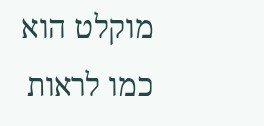מוקלט הוא כמו לראות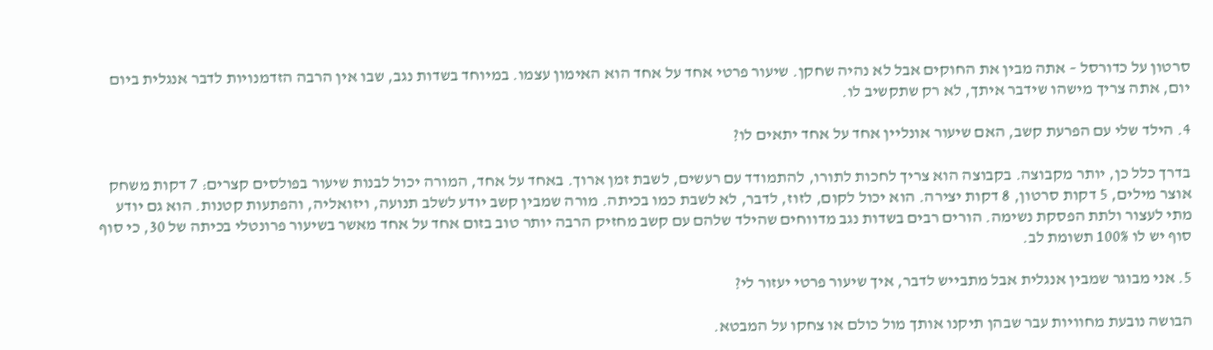סרטון על כדורסל – אתה מבין את החוקים אבל לא נהיה שחקן. שיעור פרטי אחד על אחד הוא האימון עצמו. במיוחד בשדות נגב, שבו אין הרבה הזדמנויות לדבר אנגלית ביום יום, אתה צריך מישהו שידבר איתך, לא רק שתקשיב לו.

4. הילד שלי עם הפרעת קשב, האם שיעור אונליין אחד על אחד יתאים לו?

בדרך כלל כן, יותר מקבוצה. בקבוצה הוא צריך לחכות לתורו, להתמודד עם רעשים, לשבת זמן ארוך. באחד על אחד, המורה יכול לבנות שיעור בפולסים קצרים: 7 דקות משחק אוצר מילים, 5 דקות סרטון, 8 דקות יצירה. הוא יכול לקום, לזוז, לדבר, לא לשבת כמו בכיתה. מורה שמבין קשב יודע לשלב תנועה, ויזואליה, והפתעות קטנות. הוא גם יודע מתי לעצור ולתת הפסקת נשימה. הורים רבים בשדות נגב מדווחים שהילד שלהם עם קשב מחזיק הרבה יותר טוב בזום אחד על אחד מאשר בשיעור פרונטלי בכיתה של 30, כי סוף סוף יש לו 100% תשומת לב.

5. אני מבוגר שמבין אנגלית אבל מתבייש לדבר, איך שיעור פרטי יעזור לי?

הבושה נובעת מחוויות עבר שבהן תיקנו אותך מול כולם או צחקו על המבטא.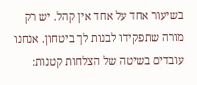בשיעור אחד על אחד אין קהל. יש רק מורה שתפקידו לבנות לך ביטחון. אנחנו עובדים בשיטה של הצלחות קטנות: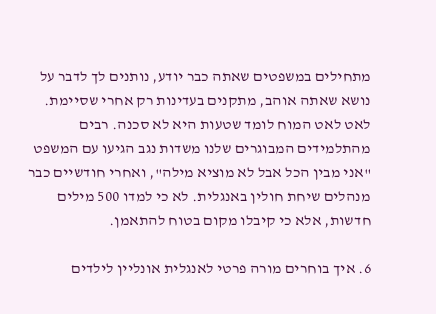מתחילים במשפטים שאתה כבר יודע, נותנים לך לדבר על נושא שאתה אוהב, מתקנים בעדינות רק אחרי שסיימת. לאט לאט המוח לומד שטעות היא לא סכנה. רבים מהתלמידים המבוגרים שלנו משדות נגב הגיעו עם המשפט "אני מבין הכל אבל לא מוציא מילה", ואחרי חודשיים כבר מנהלים שיחת חולין באנגלית. לא כי למדו 500 מילים חדשות, אלא כי קיבלו מקום בטוח להתאמן.

6. איך בוחרים מורה פרטי לאנגלית אונליין לילדים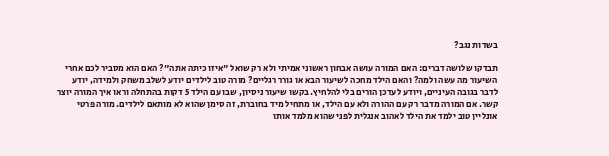בשדות נגב?

תבדקו שלושה דברים: האם המורה עושה אבחון ראשוני אמיתי ולא רק שואל "איזו כיתה אתה"? האם הוא מסביר לכם אחרי השיעור מה עשה ולמה? והאם הילד מחכה לשיעור הבא או גורר רגליים? מורה טוב לילדים יודע לשלב משחק ולמידה, יודע לדבר בגובה העיניים, ויודע לעדכן הורים בלי להלחיץ. בקשו שיעור ניסיון, שבו עם הילד 5 דקות בהתחלה וראו איך המורה יוצר קשר. אם המורה מדבר רק עם ההורה ולא עם הילד, או מתחיל מיד בחוברת, זה סימן שהוא לא מותאם לילדים. מורה פרטי אונליין טוב ילמד את הילד לאהוב אנגלית לפני שהוא מלמד אותו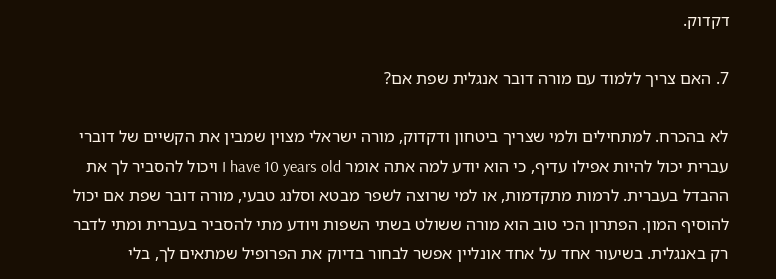דקדוק.

7. האם צריך ללמוד עם מורה דובר אנגלית שפת אם?

לא בהכרח. למתחילים ולמי שצריך ביטחון ודקדוק, מורה ישראלי מצוין שמבין את הקשיים של דוברי עברית יכול להיות אפילו עדיף, כי הוא יודע למה אתה אומר I have 10 years old ויכול להסביר לך את ההבדל בעברית. לרמות מתקדמות, או למי שרוצה לשפר מבטא וסלנג טבעי, מורה דובר שפת אם יכול להוסיף המון. הפתרון הכי טוב הוא מורה ששולט בשתי השפות ויודע מתי להסביר בעברית ומתי לדבר רק באנגלית. בשיעור אחד על אחד אונליין אפשר לבחור בדיוק את הפרופיל שמתאים לך, בלי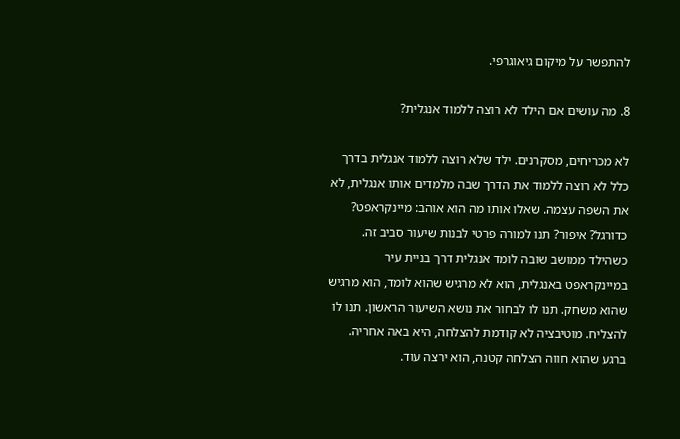להתפשר על מיקום גיאוגרפי.

8. מה עושים אם הילד לא רוצה ללמוד אנגלית?

לא מכריחים, מסקרנים. ילד שלא רוצה ללמוד אנגלית בדרך כלל לא רוצה ללמוד את הדרך שבה מלמדים אותו אנגלית, לא את השפה עצמה. שאלו אותו מה הוא אוהב: מיינקראפט? כדורגל? איפור? תנו למורה פרטי לבנות שיעור סביב זה. כשהילד ממושב שובה לומד אנגלית דרך בניית עיר במיינקראפט באנגלית, הוא לא מרגיש שהוא לומד, הוא מרגיש שהוא משחק. תנו לו לבחור את נושא השיעור הראשון. תנו לו להצליח. מוטיבציה לא קודמת להצלחה, היא באה אחריה. ברגע שהוא חווה הצלחה קטנה, הוא ירצה עוד.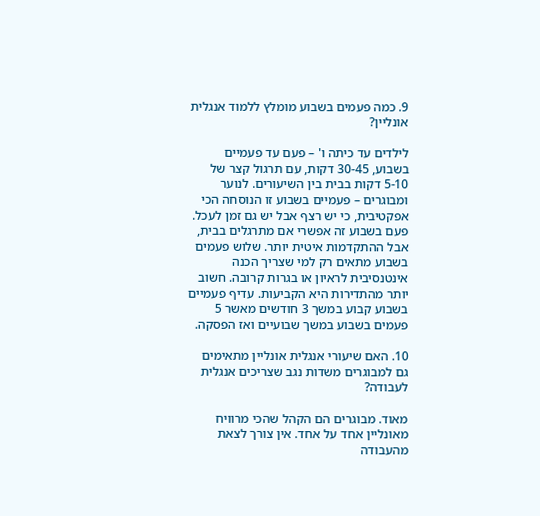9. כמה פעמים בשבוע מומלץ ללמוד אנגלית אונליין?

לילדים עד כיתה ו' – פעם עד פעמיים בשבוע, 30-45 דקות, עם תרגול קצר של 5-10 דקות בבית בין השיעורים. לנוער ומבוגרים – פעמיים בשבוע זו הנוסחה הכי אפקטיבית, כי יש רצף אבל יש גם זמן לעכל. פעם בשבוע זה אפשרי אם מתרגלים בבית, אבל ההתקדמות איטית יותר. שלוש פעמים בשבוע מתאים רק למי שצריך הכנה אינטנסיבית לראיון או בגרות קרובה. חשוב יותר מהתדירות היא הקביעות. עדיף פעמיים בשבוע קבוע במשך 3 חודשים מאשר 5 פעמים בשבוע במשך שבועיים ואז הפסקה.

10. האם שיעורי אנגלית אונליין מתאימים גם למבוגרים משדות נגב שצריכים אנגלית לעבודה?

מאוד. מבוגרים הם הקהל שהכי מרוויח מאונליין אחד על אחד. אין צורך לצאת מהעבודה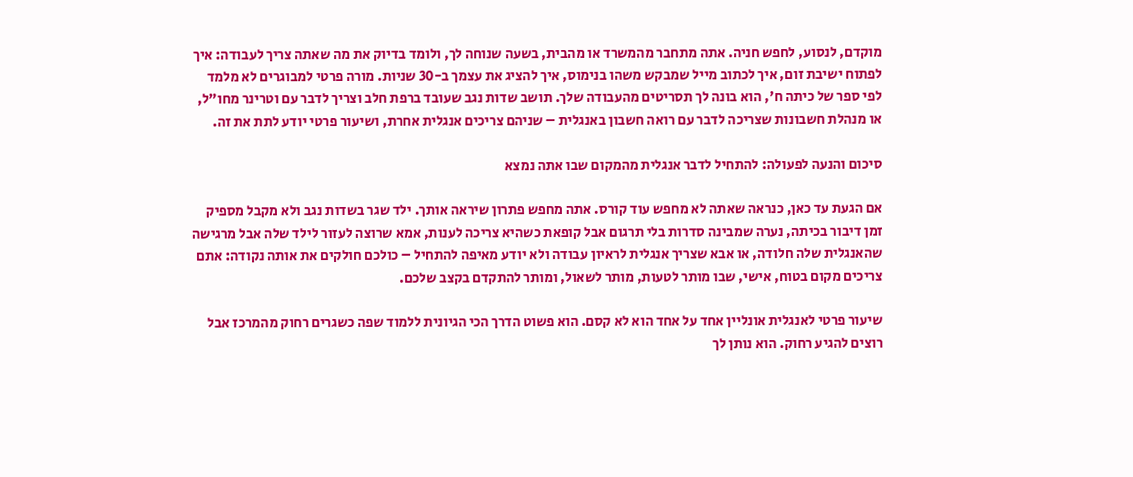מוקדם, לנסוע, לחפש חניה. אתה מתחבר מהמשרד או מהבית, בשעה שנוחה לך, ולומד בדיוק את מה שאתה צריך לעבודה: איך לפתוח ישיבת זום, איך לכתוב מייל שמבקש משהו בנימוס, איך להציג את עצמך ב-30 שניות. מורה פרטי למבוגרים לא מלמד לפי ספר של כיתה ח', הוא בונה לך תסריטים מהעבודה שלך. תושב שדות נגב שעובד ברפת חלב וצריך לדבר עם וטרינר מחו"ל, או מנהלת חשבונות שצריכה לדבר עם רואה חשבון באנגלית – שניהם צריכים אנגלית אחרת, ושיעור פרטי יודע לתת את זה.

סיכום והנעה לפעולה: להתחיל לדבר אנגלית מהמקום שבו אתה נמצא

אם הגעת עד כאן, כנראה שאתה לא מחפש עוד קורס. אתה מחפש פתרון שיראה אותך. ילד שגר בשדות נגב ולא מקבל מספיק זמן דיבור בכיתה, נערה שמבינה סדרות בלי תרגום אבל קופאת כשהיא צריכה לענות, אמא שרוצה לעזור לילד שלה אבל מרגישה שהאנגלית שלה חלודה, או אבא שצריך אנגלית לראיון עבודה ולא יודע מאיפה להתחיל – כולכם חולקים את אותה נקודה: אתם צריכים מקום בטוח, אישי, שבו מותר לטעות, מותר לשאול, ומותר להתקדם בקצב שלכם.

שיעור פרטי לאנגלית אונליין אחד על אחד הוא לא קסם. הוא פשוט הדרך הכי הגיונית ללמוד שפה כשגרים רחוק מהמרכז אבל רוצים להגיע רחוק. הוא נותן לך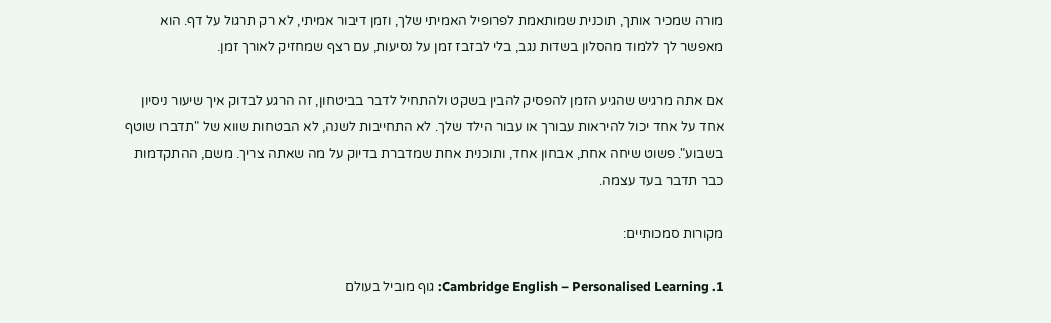מורה שמכיר אותך, תוכנית שמותאמת לפרופיל האמיתי שלך, וזמן דיבור אמיתי, לא רק תרגול על דף. הוא מאפשר לך ללמוד מהסלון בשדות נגב, בלי לבזבז זמן על נסיעות, עם רצף שמחזיק לאורך זמן.

אם אתה מרגיש שהגיע הזמן להפסיק להבין בשקט ולהתחיל לדבר בביטחון, זה הרגע לבדוק איך שיעור ניסיון אחד על אחד יכול להיראות עבורך או עבור הילד שלך. לא התחייבות לשנה, לא הבטחות שווא של "תדברו שוטף בשבוע". פשוט שיחה אחת, אבחון אחד, ותוכנית אחת שמדברת בדיוק על מה שאתה צריך. משם, ההתקדמות כבר תדבר בעד עצמה.

מקורות סמכותיים:

1. Cambridge English – Personalised Learning: גוף מוביל בעולם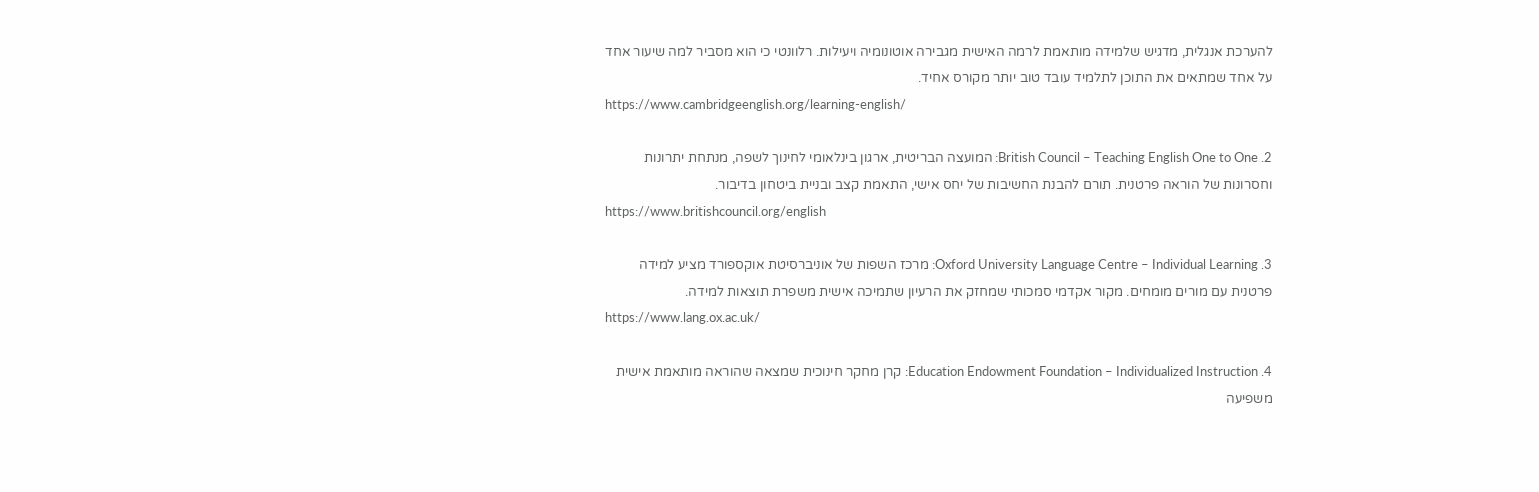להערכת אנגלית, מדגיש שלמידה מותאמת לרמה האישית מגבירה אוטונומיה ויעילות. רלוונטי כי הוא מסביר למה שיעור אחד על אחד שמתאים את התוכן לתלמיד עובד טוב יותר מקורס אחיד.
https://www.cambridgeenglish.org/learning-english/

2. British Council – Teaching English One to One: המועצה הבריטית, ארגון בינלאומי לחינוך לשפה, מנתחת יתרונות וחסרונות של הוראה פרטנית. תורם להבנת החשיבות של יחס אישי, התאמת קצב ובניית ביטחון בדיבור.
https://www.britishcouncil.org/english

3. Oxford University Language Centre – Individual Learning: מרכז השפות של אוניברסיטת אוקספורד מציע למידה פרטנית עם מורים מומחים. מקור אקדמי סמכותי שמחזק את הרעיון שתמיכה אישית משפרת תוצאות למידה.
https://www.lang.ox.ac.uk/

4. Education Endowment Foundation – Individualized Instruction: קרן מחקר חינוכית שמצאה שהוראה מותאמת אישית משפיעה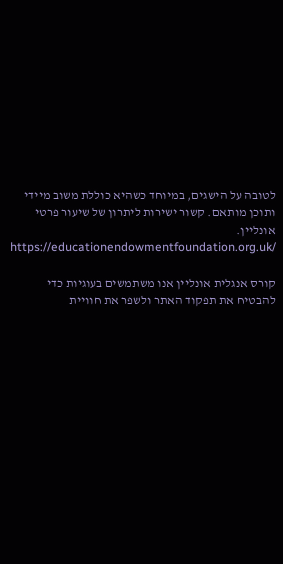לטובה על הישגים, במיוחד כשהיא כוללת משוב מיידי ותוכן מותאם. קשור ישירות ליתרון של שיעור פרטי אונליין.
https://educationendowmentfoundation.org.uk/

קורס אנגלית אונליין אנו משתמשים בעוגיות כדי להבטיח את תפקוד האתר ולשפר את חוויית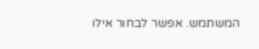המשתמש. אפשר לבחור אילו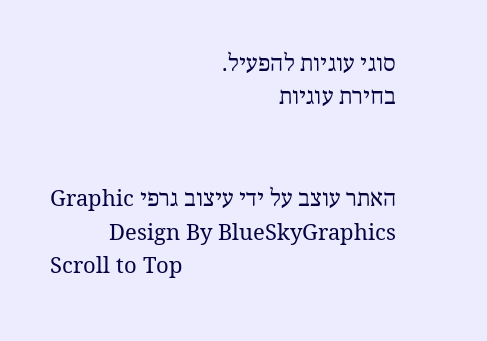סוגי עוגיות להפעיל.
בחירת עוגיות


האתר עוצב על ידי עיצוב גרפי Graphic Design By BlueSkyGraphics
Scroll to Top